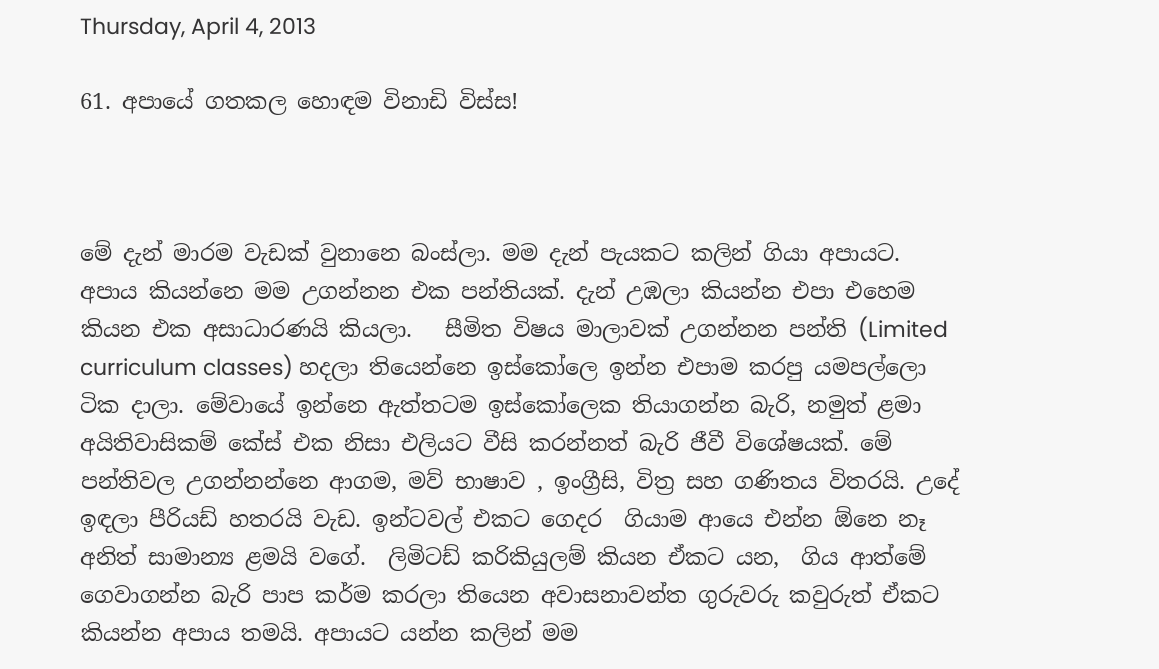Thursday, April 4, 2013

61. අපායේ ගතකල හොඳම විනාඩි විස්ස!



මේ දැන් මාරම වැඩක් වුනානෙ බංස්ලා. මම දැන් පැයකට කලින් ගියා අපායට. අපාය කියන්නෙ මම උගන්නන එක පන්තියක්. දැන් උඹලා කියන්න එපා එහෙම කියන එක අසාධාරණයි කියලා.   සීමිත විෂය මාලාවක් උගන්නන පන්ති (Limited curriculum classes) හදලා තියෙන්නෙ ඉස්කෝලෙ ඉන්න එපාම කරපු යමපල්ලො ටික දාලා. මේවායේ ඉන්නෙ ඇත්තටම ඉස්කෝලෙක තියාගන්න බැරි, නමුත් ළමා අයිතිවාසිකම් කේස් එක නිසා එලියට වීසි කරන්නත් බැරි ජීවී විශේෂයක්. මේ පන්තිවල උගන්නන්නෙ ආගම, මව් භාෂාව , ඉංග්‍රීසි, විත්‍ර සහ ගණිතය විතරයි. උදේ ඉඳලා පීරියඩ් හතරයි වැඩ. ඉන්ටවල් එකට ගෙදර  ගියාම ආයෙ එන්න ඕනෙ නෑ අනිත් සාමාන්‍ය ළමයි වගේ.  ලිමිටඩ් කරිකියුලම් කියන ඒකට යන,  ගිය ආත්මේ ගෙවාගන්න බැරි පාප කර්ම කරලා තියෙන අවාසනාවන්ත ගුරුවරු කවුරුත් ඒකට කියන්න අපාය තමයි. අපායට යන්න කලින් මම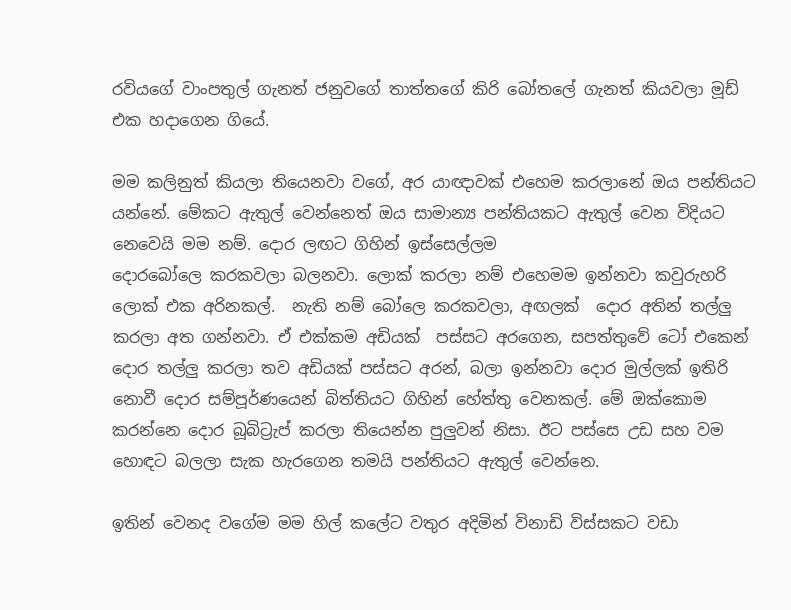රවියගේ වාංපතුල් ගැනත් ජනුවගේ තාත්තගේ කිරි බෝතලේ ගැනත් කියවලා මූඩ් එක හදාගෙන ගියේ.

මම කලිනුත් කියලා තියෙනවා වගේ, අර යාඥාවක් එහෙම කරලානේ ඔය පන්තියට යන්නේ. මේකට ඇතුල් වෙන්නෙත් ඔය සාමාන්‍ය පන්තියකට ඇතුල් වෙන විදියට නෙවෙයි මම නම්. දොර ලඟට ගිහින් ඉස්සෙල්ලම
දොරබෝලෙ කරකවලා බලනවා. ලොක් කරලා නම් එහෙමම ඉන්නවා කවුරුහරි ලොක් එක අරිනකල්.  නැති නම් බෝලෙ කරකවලා, අඟලක්  දොර අතින් තල්ලු කරලා අත ගන්නවා. ඒ එක්කම අඩියක්  පස්සට අරගෙන, සපත්තුවේ ටෝ එකෙන් දොර තල්ලු කරලා තව අඩියක් පස්සට අරන්, බලා ඉන්නවා දොර මුල්ලක් ඉතිරි නොවී දොර සම්පූර්ණයෙන් බිත්තියට ගිහින් හේත්තු වෙනකල්. මේ ඔක්කොම කරන්නෙ දොර බූබිට්‍රැප් කරලා තියෙන්න පුලුවන් නිසා. ඊට පස්සෙ උඩ සහ වම හොඳට බලලා සැක හැරගෙන තමයි පන්තියට ඇතුල් වෙන්නෙ.

ඉතින් වෙනද වගේම මම හිල් කලේට වතුර අදිමින් විනාඩි විස්සකට වඩා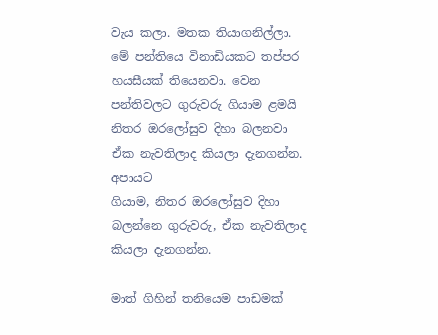වැය කලා. මතක තියාගනිල්ලා. මේ පන්තියෙ විනාඩියකට තප්පර හයසීයක් තියෙනවා. වෙන පන්තිවලට ගුරුවරු ගියාම ළමයි නිතර ඔරලෝසුව දිහා බලනවා ඒක නැවතිලාද කියලා දැනගන්න. අපායට
ගියාම, නිතර ඔරලෝසුව දිහා බලන්නෙ ගුරුවරු, ඒක නැවතිලාද කියලා දැනගන්න.

මාත් ගිහින් තනියෙම පාඩමක්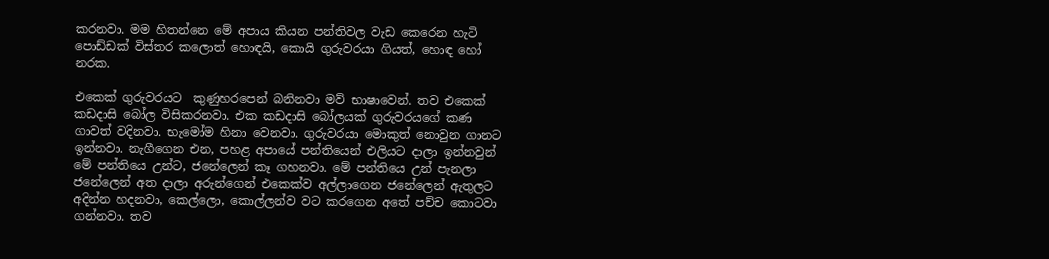කරනවා. මම හිතන්නෙ මේ අපාය කියන පන්තිවල වැඩ කෙරෙන හැටි පොඩ්ඩක් විස්තර කලොත් හොඳයි, කොයි ගුරුවරයා ගියත්, හොඳ හෝ නරක.

එකෙක් ගුරුවරයට  කුණුහරපෙන් බනිනවා මව් භාෂාවෙන්. තව එකෙක් කඩදාසි බෝල විසිකරනවා. එක කඩදාසි බෝලයක් ගුරුවරයගේ කණ ගාවත් වදිනවා. භැමෝම හිනා වෙනවා. ගුරුවරයා මොකුත් නොවුන ගානට ඉන්නවා. නැගීගෙන එන, පහළ අපායේ පන්තියෙන් එලියට දාලා ඉන්නවුන් මේ පන්තියෙ උන්ට, ජනේලෙන් කෑ ගහනවා. මේ පන්තියෙ උන් පැනලා ජනේලෙන් අත දාලා අරුන්ගෙන් එකෙක්ව අල්ලාගෙන ජනේලෙන් ඇතුලට අදින්න හදනවා, කෙල්ලො, කොල්ලන්ව වට කරගෙන අතේ පච්ච කොටවා ගන්නවා. තව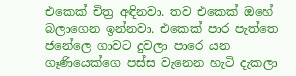එකෙක් චිත්‍ර අඳිනවා. තව එකෙක් ඔහේ බලාගෙන ඉන්නවා. එකෙක් පාර පැත්තෙ ජනේලෙ ගාවට දුවලා පාරෙ යන ගෑණියෙක්ගෙ පස්ස වැනෙන හැටි දැකලා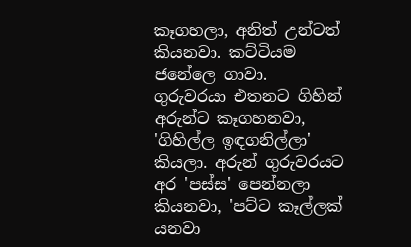කෑගහලා, අනිත් උන්ටත් කියනවා. කට්ටියම ජනේලෙ ගාවා. ගුරුවරයා එතනට ගිහින් අරුන්ට කෑගහනවා, 'ගිහිල්ල ඉඳගනිල්ලා' කියලා. අරුන් ගුරුවරයට අර 'පස්ස' පෙන්නලා කියනවා, 'පට්ට කෑල්ලක් යනවා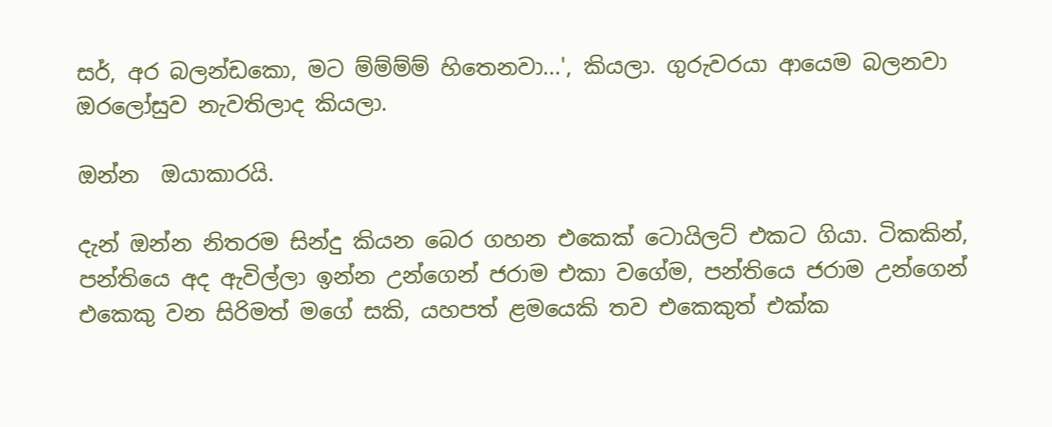සර්, අර බලන්ඩකො, මට ම්ම්ම්ම් හිතෙනවා...', කියලා. ගුරුවරයා ආයෙම බලනවා ඔරලෝසුව නැවතිලාද කියලා.

ඔන්න  ඔයාකාරයි.

දැන් ඔන්න නිතරම සින්දු කියන බෙර ගහන එකෙක් ටොයිලට් එකට ගියා. ටිකකින්, පන්තියෙ අද ඇවිල්ලා ඉන්න උන්ගෙන් ජරාම එකා වගේම, පන්තියෙ ජරාම උන්ගෙන් එකෙකු වන සිරිමත් මගේ සකි, යහපත් ළමයෙකි තව එකෙකුත් එක්ක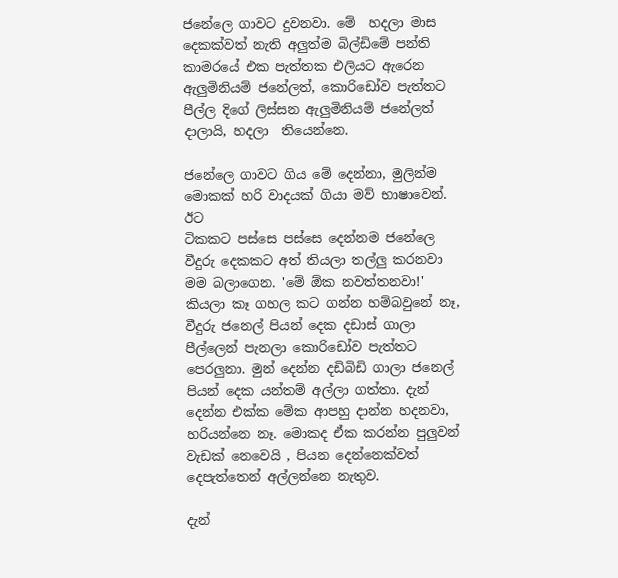ජනේලෙ ගාවට දුවනවා. මේ  හදලා මාස දෙකක්වත් නැති අලුත්ම බිල්ඩිමේ පන්ති කාමරයේ එක පැත්තක එලියට ඇරෙන ඇලුමිනියම් ජනේලත්, කොරිඩෝව පැත්තට පීල්ල දිගේ ලිස්සන ඇලුමිනියම් ජනේලත් දාලායි, හදලා  තියෙන්නෙ.

ජනේලෙ ගාවට ගිය මේ දෙන්නා, මුලින්ම මොකක් හරි වාදයක් ගියා මව් භාෂාවෙන්.  ඊට
ටිකකට පස්සෙ පස්සෙ දෙන්නම ජනේලෙ වීදුරු දෙකකට අත් තියලා තල්ලු කරනවා මම බලාගෙන. 'මේ ඕක නවත්තනවා!' කියලා කෑ ගහල කට ගන්න හම්බවුනේ නෑ, වීදුරු ජනෙල් පියන් දෙක දඩාස් ගාලා පීල්ලෙන් පැනලා කොරිඩෝව පැත්තට පෙරලුනා. මුන් දෙන්න දඩිබිඩි ගාලා ජනෙල් පියන් දෙක යන්තම් අල්ලා ගත්තා. දැන් දෙන්න එක්ක මේක ආපහු දාන්න හදනවා, හරියන්නෙ නෑ. මොකද ඒක කරන්න පුලුවන් වැඩක් නෙවෙයි , පියන දෙන්නෙක්වත් දෙපැත්තෙන් අල්ලන්නෙ නැතුව.

දැන්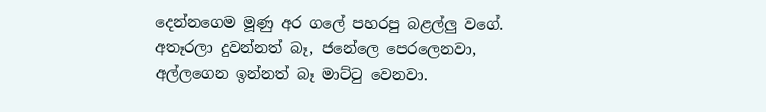දෙන්නගෙම මූණු අර ගලේ පහරපු බළල්ලු වගේ. අතෑරලා දුවන්නත් බෑ, ජනේලෙ පෙරලෙනවා, අල්ලගෙන ඉන්නත් බෑ මාට්‍ටු වෙනවා.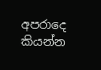අපරාදෙ කියන්න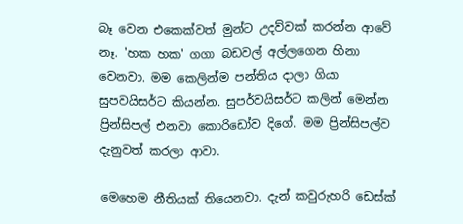බෑ වෙන එකෙක්වත් මුන්ට උදව්වක් කරන්න ආවේ නෑ. 'හක හක' ගගා බඩවල් අල්ලගෙන හිනා වෙනවා. මම කෙලින්ම පන්තිය දාලා ගියා සුපවයිසර්ට කියන්න. සුපර්වයිසර්ට කලින් මෙන්න ප්‍රින්සිපල් එනවා කොරිඩෝව දිගේ. මම ප්‍රින්සිපල්ව දැනුවත් කරලා ආවා.

මෙහෙම නීතියක් තියෙනවා. දැන් කවුරුහරි ඩෙස්ක්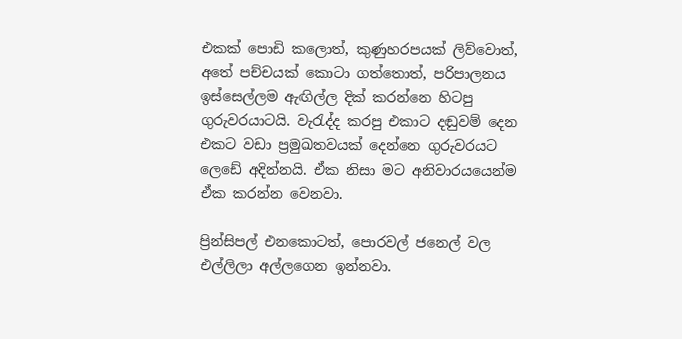එකක් පොඩි කලොත්, කුණුහරපයක් ලිව්වොත්, අතේ පච්චයක් කොටා ගත්තොත්, පරිපාලනය ඉස්සෙල්ලම ඇඟිල්ල දික් කරන්නෙ හිටපු ගුරුවරයාටයි. වැ‍රැද්ද කරපු එකාට දඬුවම් දෙන එකට වඩා ප්‍රමුඛතවයක් දෙන්නෙ ගුරුවරයට ලෙඩේ අදින්නයි. ඒක නිසා මට අනිවාරයයෙන්ම ඒක කරන්න වෙනවා.

ප්‍රින්සිපල් එනකොටත්, පොරවල් ජනෙල් වල එල්ලිලා අල්ලගෙන ඉන්නවා.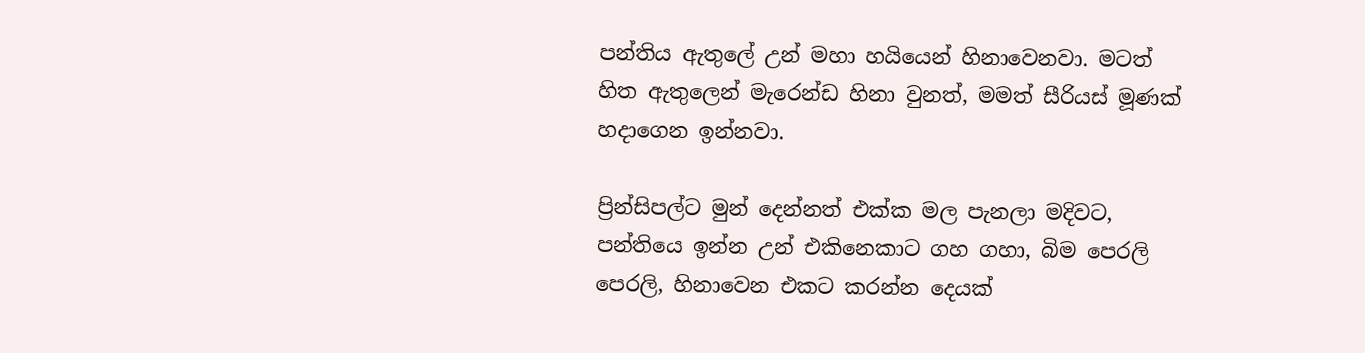පන්තිය ඇතුලේ උන් මහා හයියෙන් හිනාවෙනවා. මටත් හිත ඇතුලෙන් මැරෙන්ඩ හිනා වුනත්, මමත් සීරියස් මූණක් හදාගෙන ඉන්නවා.

ප්‍රින්සිපල්ට මුන් දෙන්නත් එක්ක මල පැනලා මදිවට, පන්තියෙ ඉන්න උන් එකිනෙකාට ගහ ගහා, බිම පෙරලි පෙරලි, හිනාවෙන එකට කරන්න දෙයක්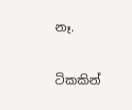නෑ.

ටිකකින්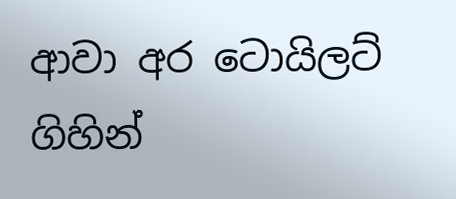ආවා අර ටොයිලට් ගිහින්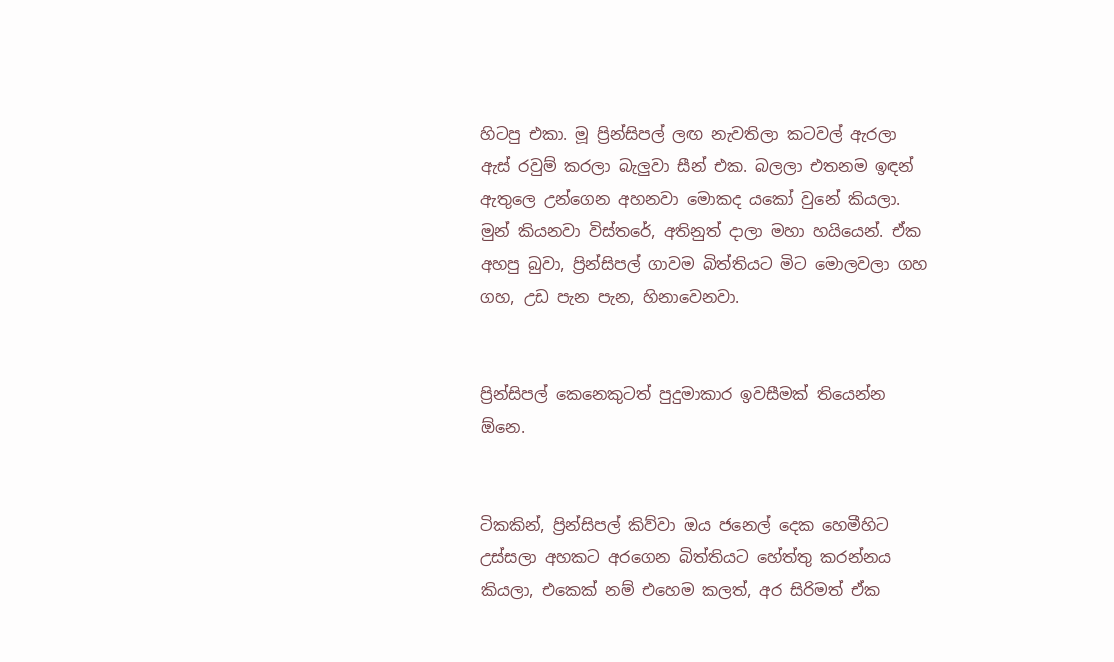හිටපු එකා. මූ ප්‍රින්සිපල් ලඟ නැවතිලා කටවල් ඇරලා ඇස් රවුම් කරලා බැලුවා සීන් එක. බලලා එතනම ඉඳන් ඇතුලෙ උන්ගෙන අහනවා මොකද යකෝ වුනේ කියලා. මුන් කියනවා විස්තරේ, අතිනුත් දාලා මහා හයියෙන්. ඒක අහපු බුවා, ප්‍රින්සිපල් ගාවම බිත්තියට මිට මොලවලා ගහ ගහ, උඩ පැන පැන, හිනාවෙනවා.


ප්‍රින්සිපල් කෙනෙකුටත් පුදුමාකාර ඉවසීමක් තියෙන්න ඕනෙ.


ටිකකින්, ප්‍රින්සිපල් කිව්වා ඔය ජනෙල් දෙක හෙමීහිට උස්සලා අහකට අරගෙන බිත්තියට හේත්තු කරන්නය කියලා, එකෙක් නම් එහෙම කලත්, අර සිරිමත් ඒක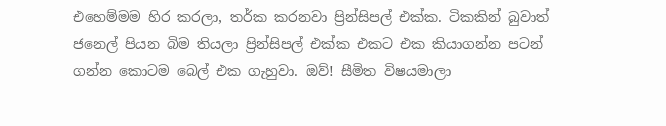එහෙම්මම හිර කරලා, තර්ක කරනවා ප්‍රින්සිපල් එක්ක. ටිකකින් බුවාත් ජනෙල් පියන බිම තියලා ප්‍රින්සිපල් එක්ක එකට එක කියාගන්න පටන් ගන්න කොටම බෙල් එක ගැහුවා. ඔව්! සීමිත විෂයමාලා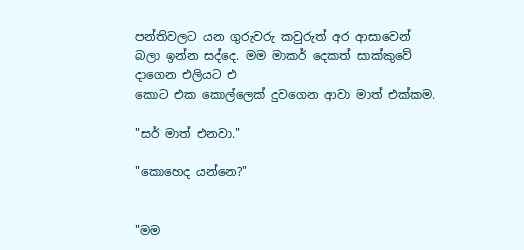පන්තිවලට යන ගුරුවරු කවුරුත් අර ආසාවෙන් බලා ඉන්න සද්දෙ. මම මාකර් දෙකත් සාක්කුවේ දාගෙන එලියට එ
කොට එක කොල්ලෙක් දුවගෙන ආවා මාත් එක්කම.

"සර් මාත් එනවා."

"කොහෙද යන්නෙ?"


"මම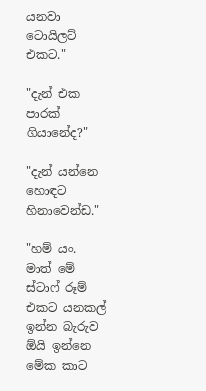යනවා ටොයිලට් එකට."

"දැන් එක පාරක් ගියානේද?"

"දැන් යන්නෙ හොඳට  හිනාවෙන්ඩ."

"හම් යං. මාත් මේ ස්ටාෆ් රූම් එකට යනකල් ඉන්න බැරුව ඕයි ඉන්නෙ මේක කාට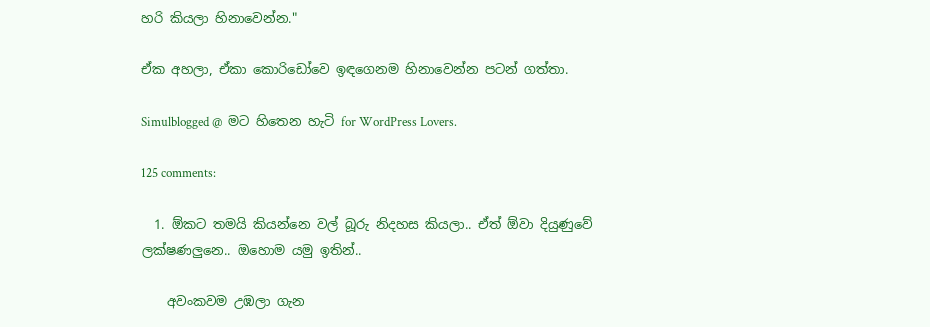හරි කියලා හිනාවෙන්න."

ඒක අහලා, ඒකා කොරිඩෝවෙ ඉඳගෙනම හිනාවෙන්න පටන් ගත්තා.

Simulblogged @  මට හිතෙන හැටි for WordPress Lovers.

125 comments:

  1. ඕකට තමයි කියන්නෙ වල් බූරු නිදහස කියලා.. ඒත් ඕවා දියුණුවේ ලක්ෂණලුනෙ.. ඔහොම යමු ඉතින්..

    අවංකවම උඹලා ගැන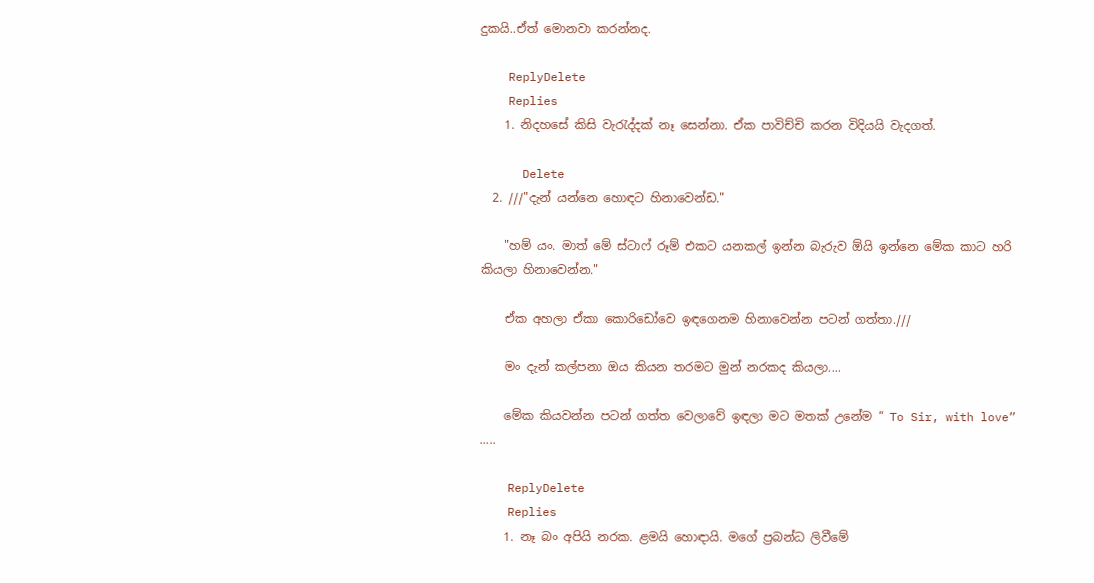දුකයි..ඒත් මොනවා කරන්නද.

    ReplyDelete
    Replies
    1. නිදහසේ කිසි වැ‍රැද්දක් නෑ සෙන්නා. ඒක පාවිච්චි කරන විදියයි වැදගත්.

      Delete
  2. ///"දැන් යන්නෙ හොඳට හිනාවෙන්ඩ."

    "හම් යං. මාත් මේ ස්ටාෆ් රූම් එකට යනකල් ඉන්න බැරුව ඕයි ඉන්නෙ මේක කාට හරි කියලා හිනාවෙන්න."

    ඒක අහලා ඒකා කොරිඩෝවෙ ඉඳගෙනම හිනාවෙන්න පටන් ගත්තා.///

    මං දැන් කල්පනා ඔය කියන තරමට මුන් නරකද කියලා....

    මේක කියවන්න පටන් ගත්ත වෙලාවේ ඉඳලා මට මතක් උනේම “ To Sir, with love” .....

    ReplyDelete
    Replies
    1. නෑ බං අපියි නරක. ළමයි හොඳායි. මගේ ප්‍රබන්ධ ලිවීමේ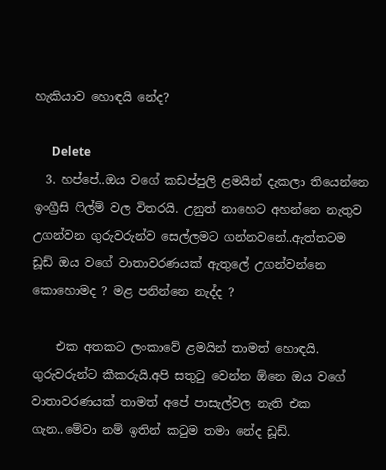හැකියාව හොඳයි නේද?

      Delete
  3. හප්පේ..ඔය වගේ කඩප්පුලි ළමයින් දැකලා තියෙන්නෙ ඉංග්‍රීසි ෆිල්ම් වල විතරයි. උනුත් නාහෙට අහන්නෙ නැතුව උගන්වන ගුරුවරුන්ව සෙල්ලමට ගන්නවනේ..ඇත්තටම ඩූඩ් ඔය වගේ වාතාවරණයක් ඇතුලේ උගන්වන්නෙ කොහොමද ? මළ පනින්නෙ නැද්ද ?

    එක අතකට ලංකාවේ ළමයින් තාමත් හොඳයි. ගුරුවරුන්ට කීකරුයි.අපි සතුටු වෙන්න ඕනෙ ඔය වගේ වාතාවරණයක් තාමත් අපේ පාසැල්වල නැති එක ගැන..මේවා නම් ඉතින් කටුම තමා නේද ඩූඩ්.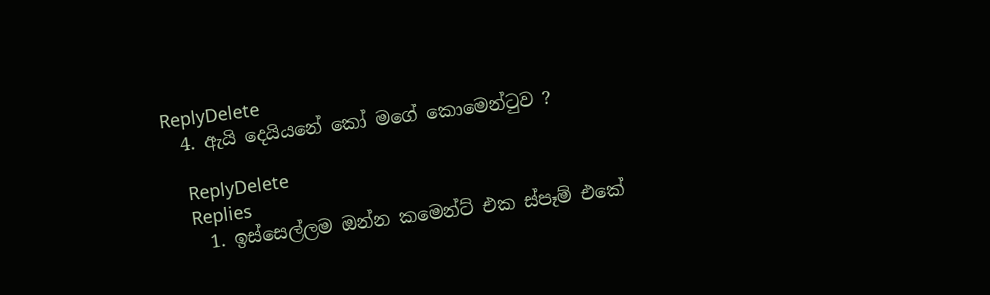ReplyDelete
  4. ඇයි දෙයියනේ කෝ මගේ කොමෙන්ටුව ?

    ReplyDelete
    Replies
    1. ඉස්සෙල්ලම ඔන්න කමෙන්ට් එක ස්පෑම් එකේ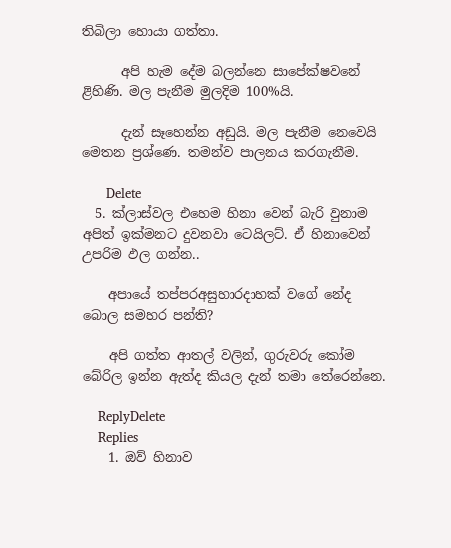තිබිලා හොයා ගත්තා.

      අපි හැම දේම බලන්නෙ සාපේක්ෂවනේ ළිහිණි. මල පැනීම මුලදිම 100%යි.

      දැන් සෑහෙන්න අඩුයි. මල පැනීම නෙවෙයි මෙතන ප්‍රශ්ණෙ. තමන්ව පාලනය කරගැනීම.

      Delete
  5. ක්ලාස්වල එහෙම හිනා වෙන් බැරි වුනාම අපිත් ඉක්මනට දුවනවා ටෙයිලට්. ඒ හිනාවෙන් උපරිම ඵල ගන්න..

    අපායේ තප්පරඅසුහාරදාහක් වගේ නේද බොල සමහර පන්ති?

    අපි ගත්ත ආතල් වලින්, ගුරුවරු කෝම බේරිල ඉන්න ඇත්ද කියල දැන් තමා තේරෙන්නෙ.

    ReplyDelete
    Replies
    1. ඔව් හිනාව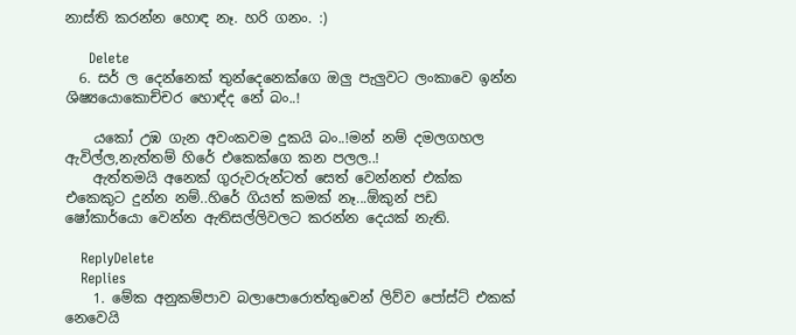නාස්ති කරන්න හොඳ නෑ. හරි ගනං. :)

      Delete
  6. සර් ල දෙන්නෙක් තුන්දෙනෙක්ගෙ ඔලු පැලුවට ලංකාවෙ ඉන්න ශිෂ්‍යයොකොච්චර හොඳ්ද නේ බං..!

    යකෝ උඹ ගැන අවංකවම දුකයි බං..!මන් නම් දමලගහල ඇවිල්ල,නැත්තම් හිරේ එකෙක්ගෙ කන පලල..!
    ඇත්තමයි අනෙක් ගුරුවරුන්ටත් සෙත් වෙන්නත් එක්ක එකෙකුට දුන්න නම්..හිරේ ගියත් කමක් නෑ...ඕකුන් පඩ ෂෝකාර්යො වෙන්න ඇතිසල්ලිවලට කරන්න දෙයක් නැති.

    ReplyDelete
    Replies
    1. මේක අනුකම්පාව බලාපොරොත්තුවෙන් ලිව්ව පෝස්ට් එකක් නෙවෙයි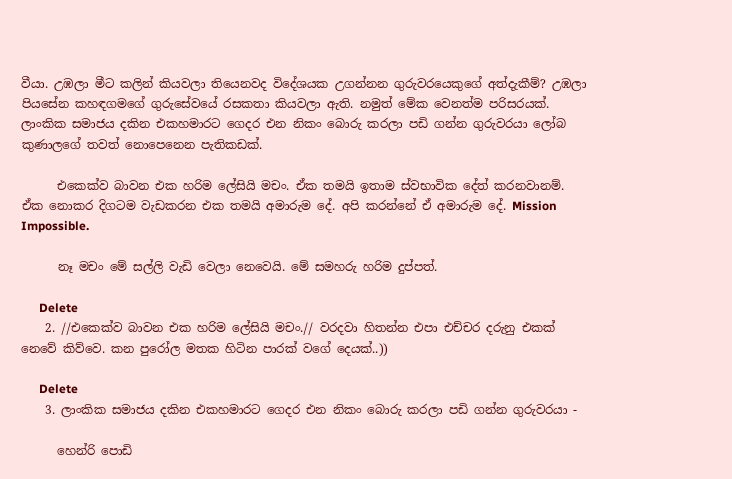වීයා. උඹලා මීට කලින් කියවලා තියෙනවද විදේශයක උගන්නන ගුරුවරයෙකුගේ අත්දැකීම්? උඹලා පියසේන කහඳගමගේ ගුරුසේවයේ රසකතා කියවලා ඇති. නමුත් මේක වෙනත්ම පරිසරයක්. ලාංකික සමාජය දකින එකහමාරට ගෙදර එන නිකං බොරු කරලා පඩි ගන්න ගුරුවරයා ලෝබ කුණාලගේ තවත් නොපෙනෙන පැතිකඩක්.

      එකෙක්ව බාවන එක හරිම ලේසියි මචං. ඒක තමයි ඉතාම ස්වභාවික දේත් කරනවානම්. ඒක නොකර දිගටම වැඩකරන එක තමයි අමාරුම දේ. අපි කරන්නේ ඒ අමාරුම දේ. Mission Impossible.

      නෑ මචං මේ සල්ලි වැඩි වෙලා නෙවෙයි. මේ සමහරු හරිම දුප්පත්.

      Delete
    2. //එකෙක්ව බාවන එක හරිම ලේසියි මචං.// වරදවා හිතන්න එපා එච්චර දරුනු එකක් නෙවේ කිව්වෙ. කන පුරෝල මතක හිටින පාරක් වගේ දෙයක්..))

      Delete
    3. ලාංකික සමාජය දකින එකහමාරට ගෙදර එන නිකං බොරු කරලා පඩි ගන්න ගුරුවරයා -

      හෙන්රි පොඩි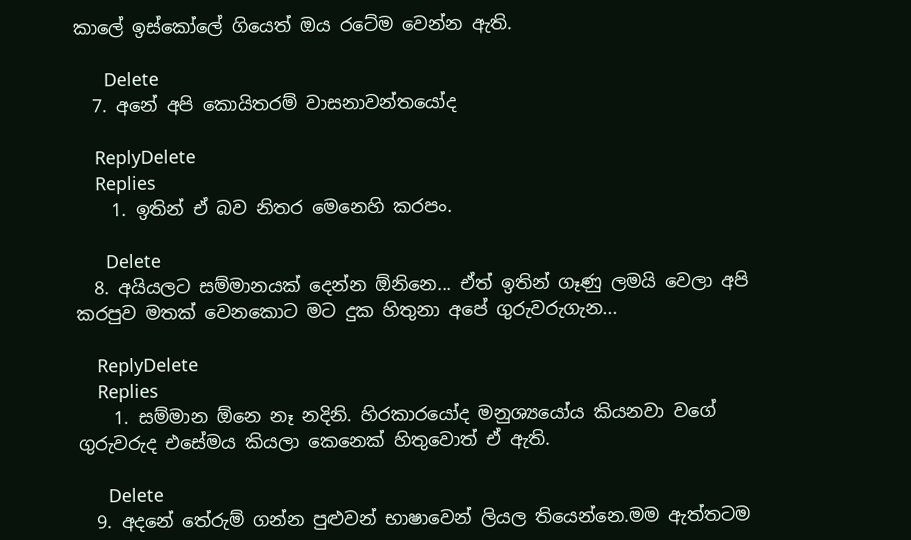කාලේ ඉස්කෝලේ ගියෙත් ඔය රටේම වෙන්න ඇති.

      Delete
  7. අනේ අපි කොයිතරම් වාසනාවන්තයෝද

    ReplyDelete
    Replies
    1. ඉතින් ඒ බව නිතර මෙනෙහි කරපං.

      Delete
  8. අයියලට සම්මානයක් දෙන්න ඕනිනෙ... ඒත් ඉතින් ගෑණු ලමයි වෙලා අපි කරපුව මතක් වෙනකොට මට දුක හිතුනා අපේ ගුරුවරුගැන...

    ReplyDelete
    Replies
    1. සම්මාන ඕනෙ නෑ නදිනි. හිරකාරයෝද මනුශ්‍යයෝය කියනවා වගේ ගුරුවරුද එසේමය කියලා කෙනෙක් හිතුවොත් ඒ ඇති.

      Delete
  9. අදනේ තේරුම් ගන්න පුළුවන් භාෂාවෙන් ලියල තියෙන්නෙ.මම ඇත්තටම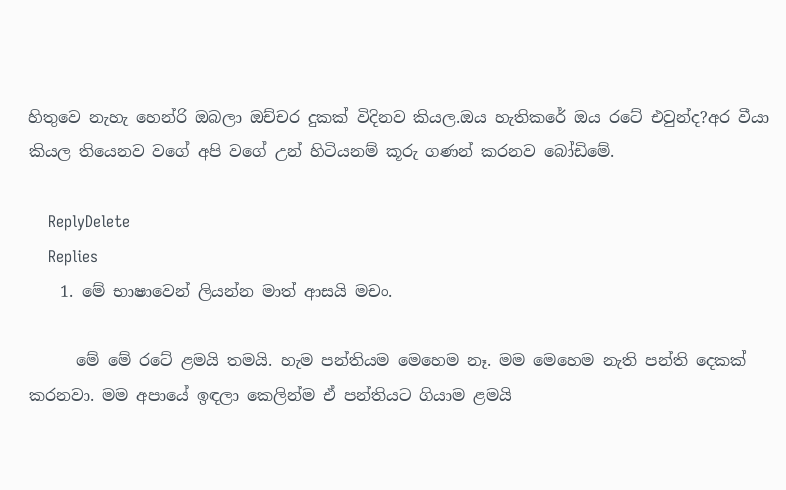හිතුවෙ නැහැ හෙන්රි ඔබලා ඔච්චර දුකක් විදිනව කියල.ඔය හැතිකරේ ඔය රටේ එවුන්ද?අර වීයා කියල තියෙනව වගේ අපි වගේ උන් හිටියනම් කූරු ගණන් කරනව බෝඩිමේ.

    ReplyDelete
    Replies
    1. මේ භාෂාවෙන් ලියන්න මාත් ආසයි මචං.

      මේ මේ රටේ ළමයි තමයි. හැම පන්තියම මෙහෙම නෑ. මම මෙහෙම නැති පන්ති දෙකක් කරනවා. මම අපායේ ඉඳලා කෙලින්ම ඒ පන්තියට ගියාම ළමයි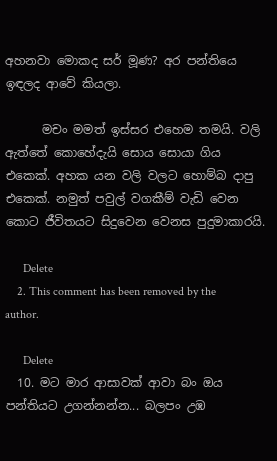අහනවා මොකද සර් මූණ? අර පන්තියෙ ඉඳලද ආවේ කියලා.

      මචං මමත් ඉස්සර එහෙම තමයි. වලි ඇත්තේ කොහේදැයි සොය සොයා ගිය එකෙක්. අහක යන වලි වලට හොම්බ දාපු එකෙක්. නමුත් පවුල් වගකීම් වැඩි වෙන කොට ජීවිතයට සිදුවෙන වෙනස පුදුමාකාරයි.

      Delete
    2. This comment has been removed by the author.

      Delete
  10. මට මාර ආසාවක් ආවා බං ඔය පන්තියට උගන්නන්න... බලපං උඹ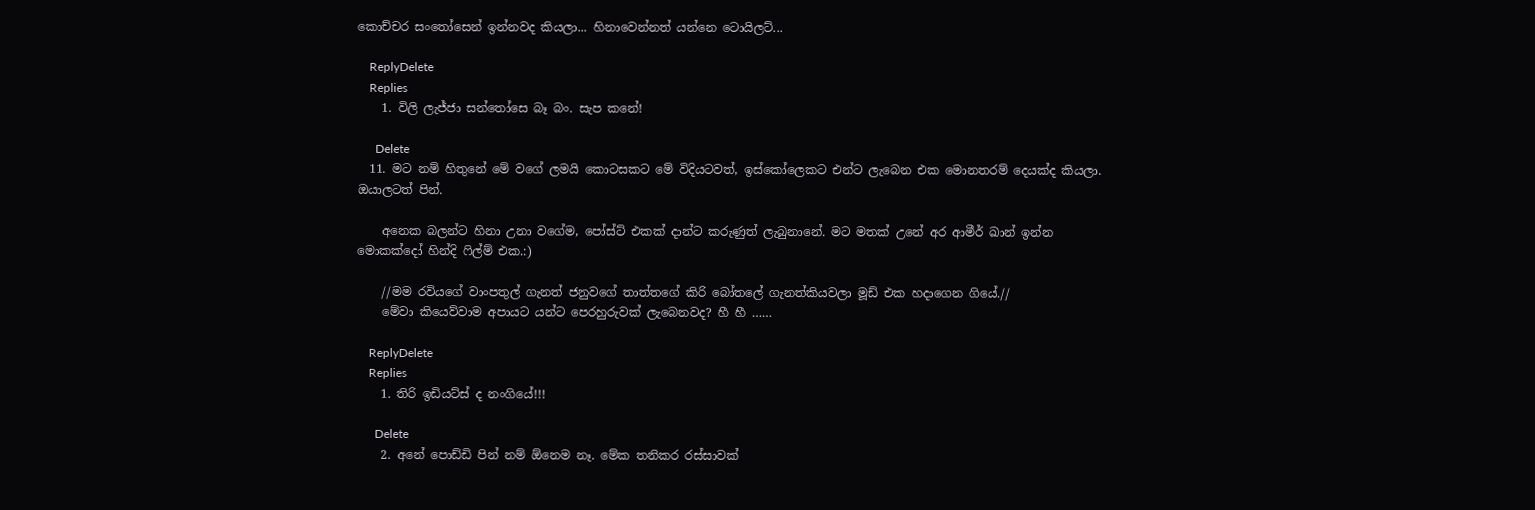කොච්චර සංතෝසෙන් ඉන්නවද කියලා... හිනාවෙන්නත් යන්නෙ ටොයිලට්...

    ReplyDelete
    Replies
    1. විලි ලැජ්ජා සන්තෝසෙ බෑ බං. සැප කනේ!

      Delete
  11. මට නම් හිතුනේ මේ වගේ ලමයි කොටසකට මේ විදියටවත්, ඉස්කෝලෙකට එන්ට ලැබෙන එක මොනතරම් දෙයක්ද කියලා. ඔයාලටත් පින්.

    අනෙක බලන්ට හිනා උනා වගේම, පෝස්ට් එකක් දාන්ට කරුණුත් ලැබුනානේ. මට මතක් උනේ අර ආමීර් ඛාන් ඉන්න මොකක්දෝ හින්දි ෆිල්ම් එක.:)

    //මම රවියගේ වාංපතුල් ගැනත් ජනුවගේ තාත්තගේ කිරි බෝතලේ ගැනත්කියවලා මූඩ් එක හදාගෙන ගියේ.//
    මේවා කියෙව්වාම අපායට යන්ට පෙරහුරුවක් ලැබෙනවද? හී හී ……

    ReplyDelete
    Replies
    1. තිරි ඉඩියට්ස් ද නංගියේ!!!

      Delete
    2. අනේ පොඩ්ඩි පින් නම් ඕනෙම නෑ. මේක තනිකර රස්සාවක්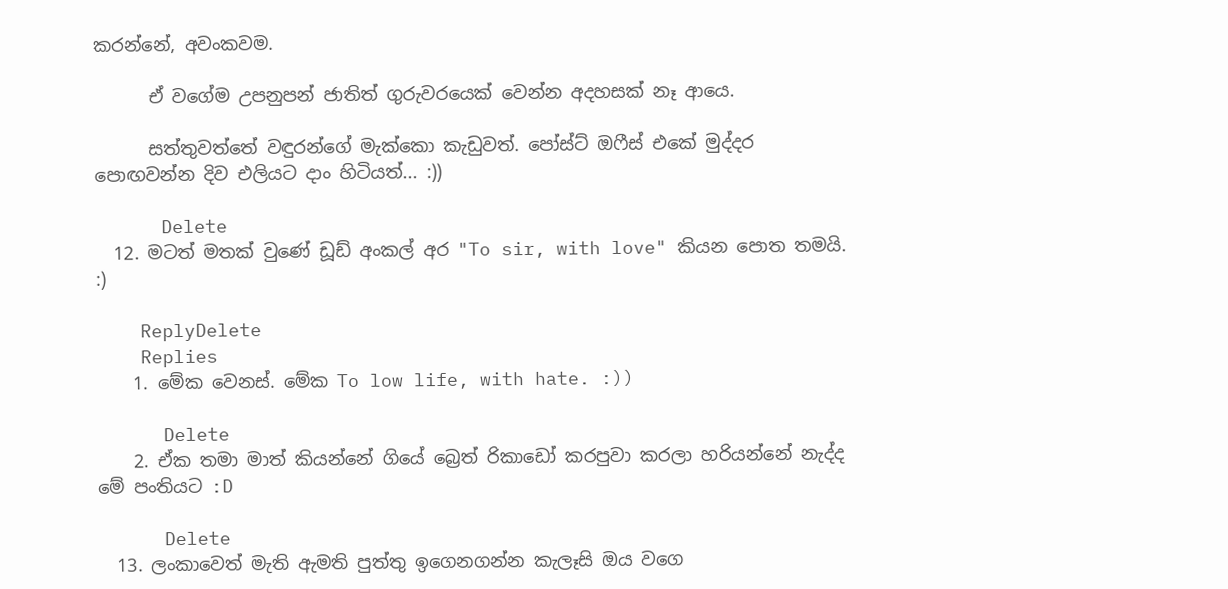කරන්නේ, අවංකවම.

      ඒ වගේම උපනුපන් ජාතිත් ගුරුවරයෙක් වෙන්න අදහසක් නෑ ආයෙ.

      සත්තුවත්තේ වඳුරන්ගේ මැක්කො කැඩුවත්. පෝස්ට් ඔෆීස් එකේ මුද්දර පොඟවන්න දිව එලියට දාං හිටියත්... :))

      Delete
  12. මටත් මතක් වුණේ ඩූඩ් අංකල් අර "To sir, with love" කියන පොත තමයි. :)

    ReplyDelete
    Replies
    1. මේක වෙනස්. මේක To low life, with hate. :))

      Delete
    2. ඒක තමා මාත් කියන්නේ ගියේ බ්‍රෙත් රිකාඩෝ කරපුවා කරලා හරියන්නේ නැද්ද මේ පංතියට :D

      Delete
  13. ලංකාවෙත් මැති ඇමති පුත්තු ඉගෙනගන්න කැලෑසි ඔය වගෙ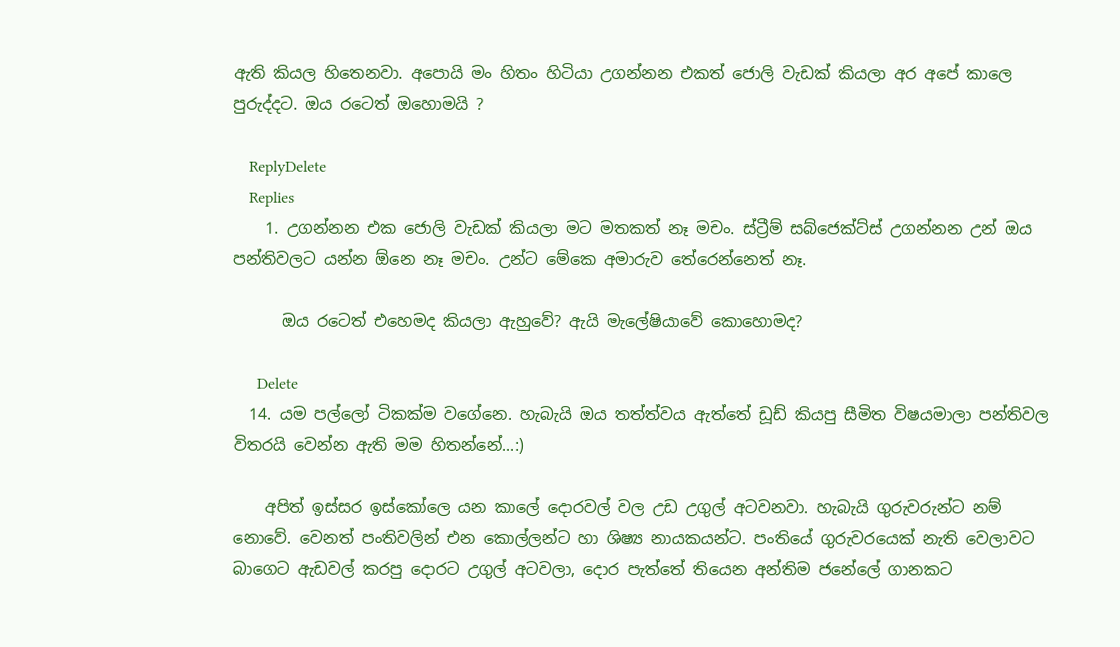ඇති කියල හිතෙනවා. අපොයි මං හිතං හිටියා උගන්නන එකත් ජොලි වැඩක් කියලා අර අපේ කාලෙ පුරුද්දට. ඔය රටෙත් ඔහොමයි ?

    ReplyDelete
    Replies
    1. උගන්නන එක ජොලි වැඩක් කියලා මට මතකත් නෑ මචං. ස්ට්‍රීම් සබ්ජෙක්ට්ස් උගන්නන උන් ඔය පන්තිවලට යන්න ඕනෙ නෑ මචං. උන්ට මේකෙ අමාරුව තේරෙන්නෙත් නෑ.

      ඔය රටෙත් එහෙමද කියලා ඇහුවේ? ඇයි මැලේෂියාවේ කොහොමද?

      Delete
  14. යම පල්ලෝ ටිකක්ම වගේනෙ. හැබැයි ඔය තත්ත්වය ඇත්තේ ඩූඩ් කියපු සීමිත විෂයමාලා පන්තිවල විතරයි වෙන්න ඇති මම හිතන්නේ...:)

    අපිත් ඉස්සර ඉස්කෝලෙ යන කාලේ දොරවල් වල උඩ උගුල් අටවනවා. හැබැයි ගුරුවරුන්ට නම් නොවේ. වෙනත් පංතිවලින් එන කොල්ලන්ට හා ශිෂ්‍ය නායකයන්ට. පංතියේ ගුරුවරයෙක් නැති වෙලාවට බාගෙට ඇඩවල් කරපු දොරට උගුල් අටවලා, දොර පැත්තේ තියෙන අන්තිම ජනේලේ ගානකට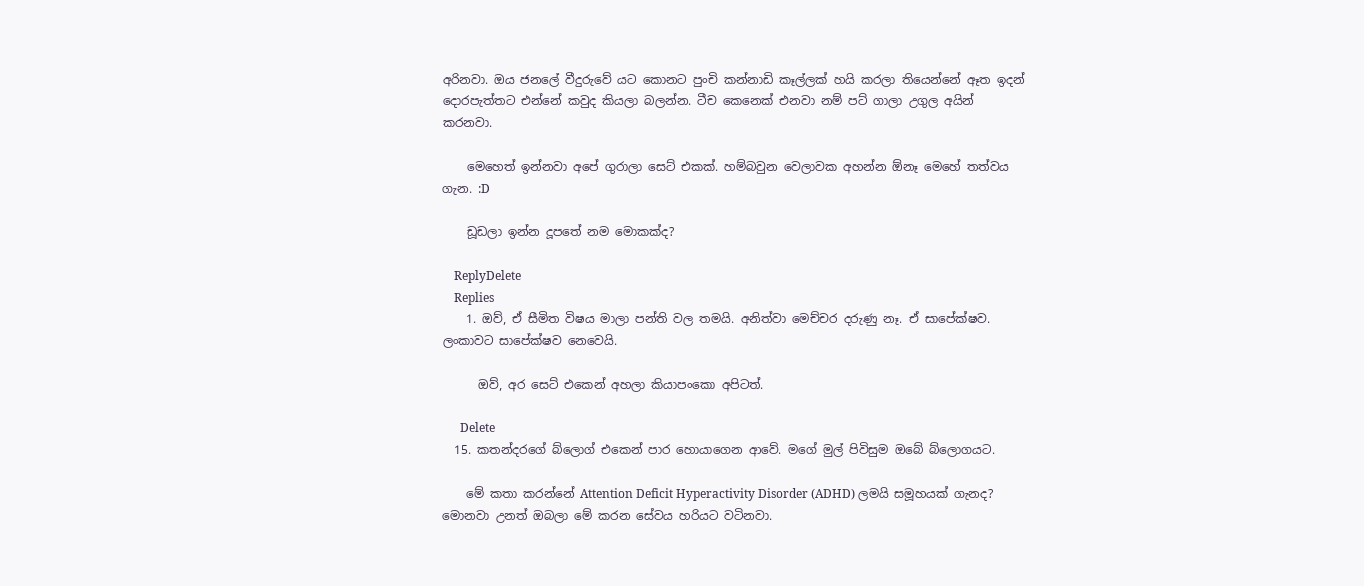අරිනවා. ඔය ජනලේ වීදුරුවේ යට කොනට පුංචි කන්නාඩි කෑල්ලක් හයි කරලා තියෙන්නේ ඈත ඉදන් දොරපැත්තට එන්නේ කවුද කියලා බලන්න. ටීච කෙනෙක් එනවා නම් පට් ගාලා උගුල අයින් කරනවා.

    මෙහෙත් ඉන්නවා අපේ ගුරාලා සෙට් එකක්. හම්බවුන වෙලාවක අහන්න ඕනෑ මෙහේ තත්වය ගැන. :D

    ඩූඩලා ඉන්න දූපතේ නම මොකක්ද?

    ReplyDelete
    Replies
    1. ඔව්, ඒ සීමිත විෂය මාලා පන්ති වල තමයි. අනිත්වා මෙච්චර දරුණු නෑ. ඒ සාපේක්ෂව. ලංකාවට සාපේක්ෂව නෙවෙයි.

      ඔව්, අර සෙට් එකෙන් අහලා කියාපංකො අපිටත්.

      Delete
  15. කතන්දරගේ බ්ලොග් එකෙන් පාර හොයාගෙන ආවේ. මගේ මුල් පිවිසුම ඔබේ බ්ලොගයට.

    මේ කතා කරන්නේ Attention Deficit Hyperactivity Disorder (ADHD) ලමයි සමූහයක් ගැනද? මොනවා උනත් ඔබලා මේ කරන සේවය හරියට වටිනවා.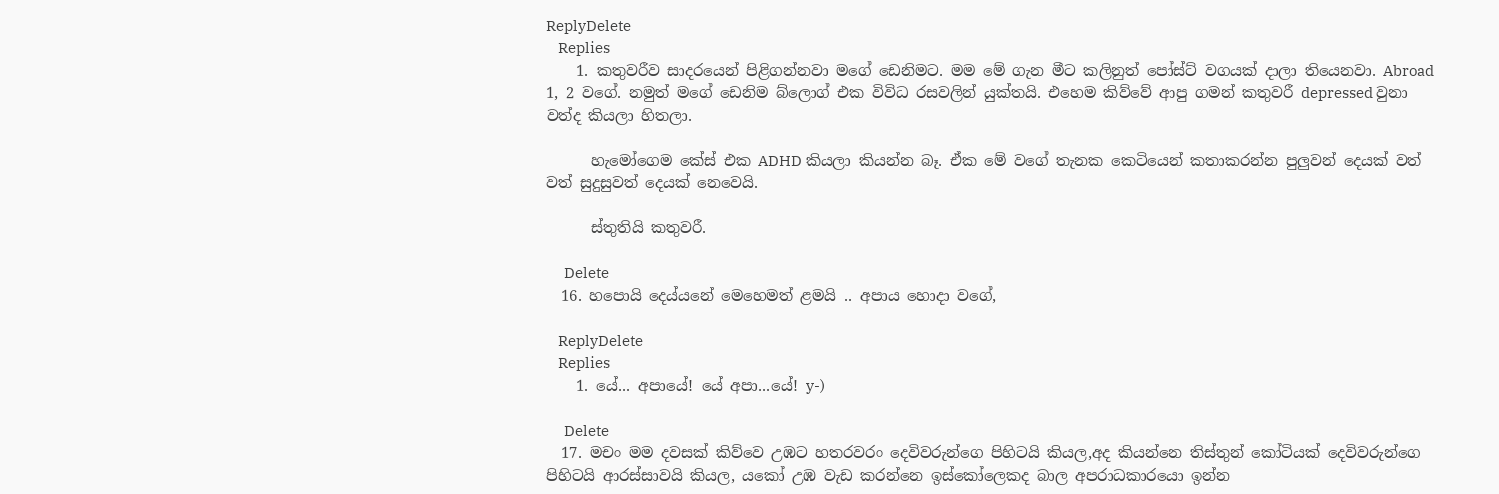ReplyDelete
    Replies
    1. කතුවරීව සාදරයෙන් පිළිගන්නවා මගේ ඩෙනිමට. මම මේ ගැන මීට කලිනුත් පෝස්ට් වගයක් දාලා තියෙනවා. Abroad 1, 2 වගේ. නමුත් මගේ ඩෙනිම බ්ලොග් එක විවිධ රසවලින් යුක්තයි. එහෙම කිව්වේ ආපු ගමන් කතුවරී depressed වුනා වත්ද කියලා හිතලා.

      හැමෝගෙම කේස් එක ADHD කියලා කියන්න බෑ. ඒක මේ වගේ තැනක කෙටියෙන් කතාකරන්න පුලුවන් දෙයක් වත් වත් සුදුසුවත් දෙයක් නෙවෙයි.

      ස්තුතියි කතුවරී.

      Delete
  16. හපොයි දෙය්යනේ මෙහෙමත් ළමයි .. අපාය හොදා වගේ,

    ReplyDelete
    Replies
    1. යේ... අපායේ! යේ අපා...යේ! y-)

      Delete
  17. මචං මම දවසක් කිව්වෙ උඹට හතරවරං දෙවිවරුන්ගෙ පිහිටයි කියල,අද කියන්නෙ තිස්තුන් කෝටියක් දෙවිවරුන්ගෙ පිහිටයි ආරස්සාවයි කියල, යකෝ උඹ වැඩ කරන්නෙ ඉස්කෝලෙකද බාල අපරාධකාරයො ඉන්න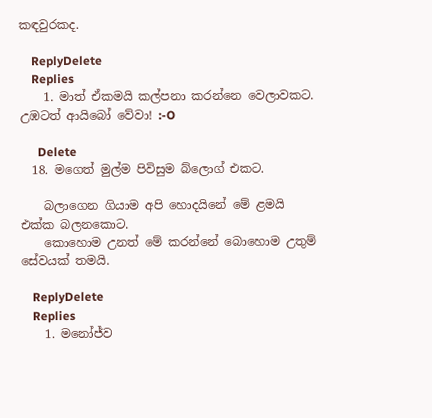කඳවුරකද.

    ReplyDelete
    Replies
    1. මාත් ඒකමයි කල්පනා කරන්නෙ වෙලාවකට. උඹටත් ආයිබෝ වේවා! :-O

      Delete
  18. මගෙත් මුල්ම පිවිසුම බ්ලොග් එකට.

    බලාගෙන ගියාම අපි හොදයිනේ මේ ළමයි එක්ක බලනකොට.
    කොහොම උනත් මේ කරන්නේ බොහොම උතුම් සේවයක් තමයි.

    ReplyDelete
    Replies
    1. මනෝජ්ව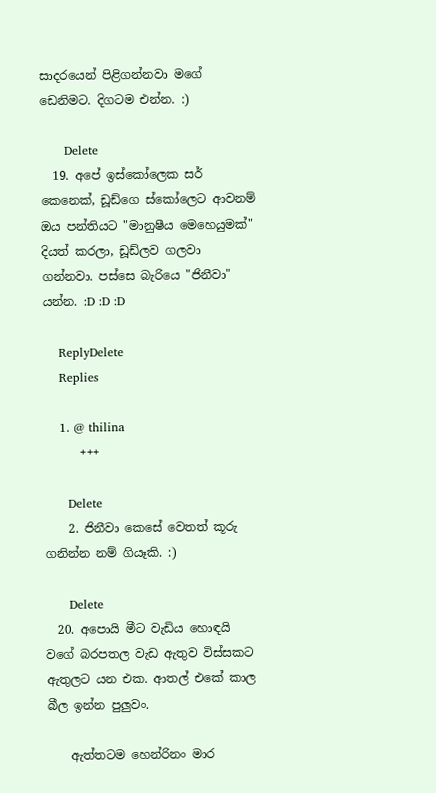සාදරයෙන් පිළිගන්නවා මගේ ඩෙනිමට. දිගටම එන්න. :)

      Delete
  19. අපේ ඉස්කෝලෙක සර් කෙනෙක්, ඩූඩ්ගෙ ස්කෝලෙට ආවනම් ඔය පන්තියට "මානුෂීය මෙහෙයුමක්" දියත් කරලා, ඩූඩ්ලව ගලවා ගන්නවා. පස්සෙ බැරියෙ "ජිනීවා" යන්න. :D :D :D

    ReplyDelete
    Replies

    1. @ thilina
      +++

      Delete
    2. ජිනීවා කෙසේ වෙතත් කූරු ගනින්න නම් ගියෑකි. :)

      Delete
  20. අපොයි මීට වැඩිය හොඳයි වගේ බරපතල වැඩ ඇතුව විස්සකට ඇතුලට යන එක. ආතල් එකේ කාල බීල ඉන්න පුලුවං.

    ඇත්තටම හෙන්රිනං මාර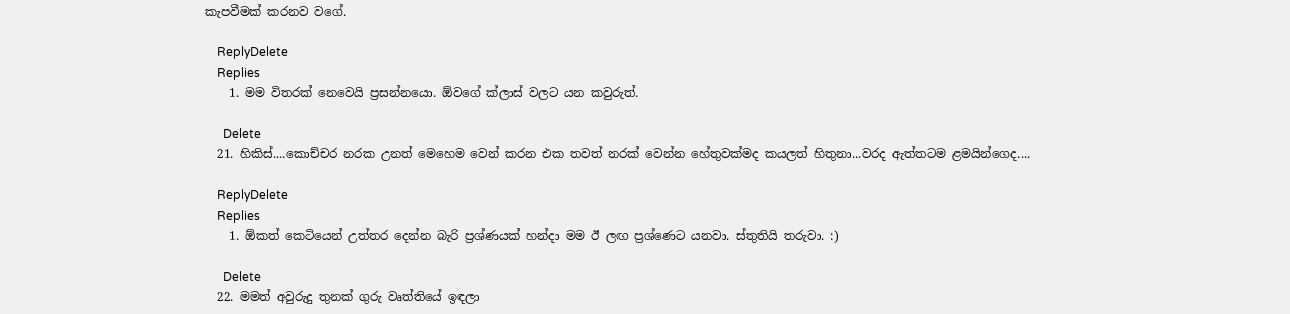කැපවීමක් කරනව වගේ.

    ReplyDelete
    Replies
    1. මම විතරක් නෙවෙයි ප්‍රසන්නයො. ඕවගේ ක්ලාස් වලට යන කවුරුත්.

      Delete
  21. හිකිස්....කොච්චර නරක උනත් මෙහෙම වෙන් කරන එක තවත් නරක් වෙන්න හේතුවක්මද කයලත් හිතුනා...වරද ඇත්තටම ළමයින්ගෙද....

    ReplyDelete
    Replies
    1. ඕකත් කෙටියෙන් උත්තර දෙන්න බැරි ප්‍රශ්ණයක් හන්දා මම ඊ ලඟ ප්‍රශ්ණෙට යනවා. ස්තුතියි තරුවා. :)

      Delete
  22. මමත් අවුරුදු තුනක් ගුරු වෘත්තියේ ඉඳලා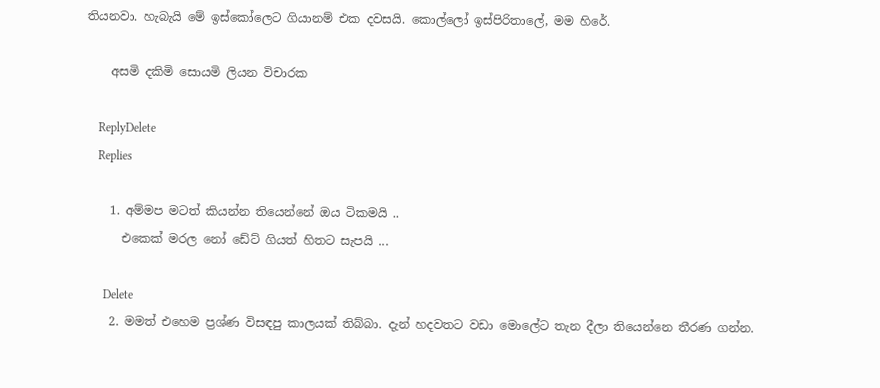තියනවා. හැබැයි මේ ඉස්කෝලෙට ගියානම් එක දවසයි. කොල්ලෝ ඉස්පිරිතාලේ, මම හිරේ.

    අසමි දකිමි සොයමි ලියන විචාරක

    ReplyDelete
    Replies

    1. අම්මප මටත් කියන්න තියෙන්නේ ඔය ටිකමයි ..
      එකෙක් මරල නෝ ඩේට් ගියත් හිතට සැපයි ...

      Delete
    2. මමත් එහෙම ප්‍රශ්ණ විසඳපු කාලයක් තිබ්බා. දැන් හදවතට වඩා මොලේට තැන දීලා තියෙන්නෙ තීරණ ගන්න.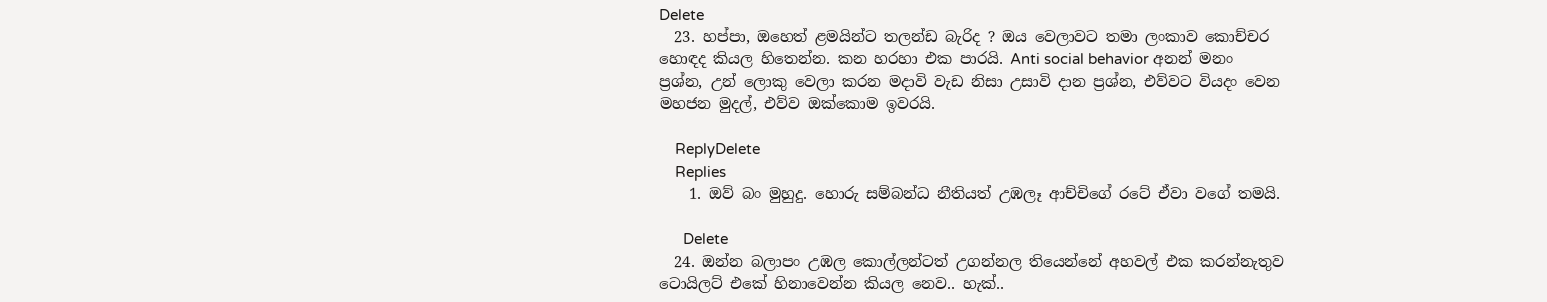Delete
  23. හප්පා, ඔහෙත් ළමයින්ට තලන්ඩ බැරිද ? ඔය වෙලාවට තමා ලංකාව කොච්චර හොඳද කියල හිතෙන්න. කන හරහා එක පාරයි. Anti social behavior අනන් මනං ප්‍රශ්න, උන් ලොකු වෙලා කරන මදාවි වැඩ නිසා උසාවි දාන ප්‍රශ්න, එව්වට වියදං වෙන මහජන මුදල්, එව්ව ඔක්කොම ඉවරයි.

    ReplyDelete
    Replies
    1. ඔව් බං මුහුදු. හොරු සම්බන්ධ නීතියත් උඹලෑ ආච්චිගේ රටේ ඒවා වගේ තමයි.

      Delete
  24. ඔන්න බලාපං උඹල කොල්ලන්ටත් උගන්නල තියෙන්නේ අහවල් එක කරන්නැතුව ටොයිලට් එකේ හිනාවෙන්න කියල නෙව.. හැක්..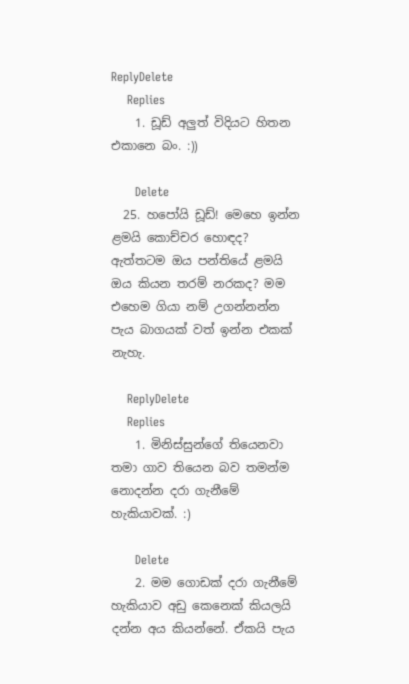ReplyDelete
    Replies
    1. ඩූඩ් අලුත් විදියට හිතන එකානෙ බං. :))

      Delete
  25. හපෝයි ඩූඩ්! මෙහෙ ඉන්න ළමයි කොච්චර හොඳද? ඇත්තටම ඔය පන්තියේ ළමයි ඔය කියන තරම් නරකද? මම එහෙම ගියා නම් උගන්නන්න පැය බාගයක් වත් ඉන්න එකක් නැහැ.

    ReplyDelete
    Replies
    1. මිනිස්සුන්ගේ තියෙනවා තමා ගාව තියෙන බව තමන්ම නොදන්න දරා ගැනීමේ හැකියාවක්. :)

      Delete
    2. මම ගොඩක් දරා ගැනීමේ හැකියාව අඩු කෙනෙක් කියලයි දන්න අය කියන්නේ. ඒකයි පැය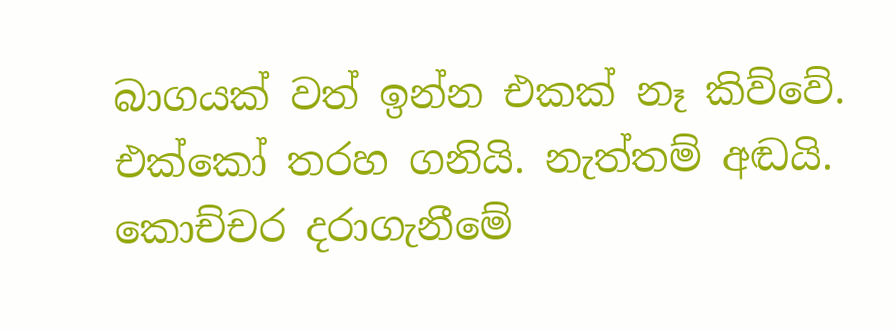බාගයක් වත් ඉන්න එකක් නෑ කිව්වේ. එක්කෝ තරහ ගනියි. නැත්තම් අඬයි. කොච්චර දරාගැනීමේ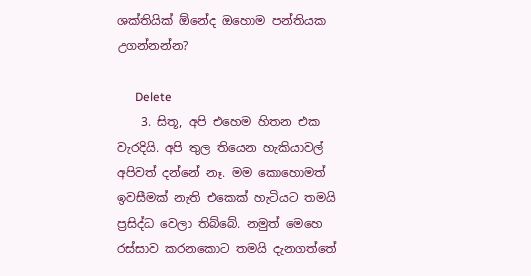ශක්තියික් ඕනේද ඔහොම පන්තියක උගන්නන්න?

      Delete
    3. සිතූ, අපි එහෙම හිතන එක වැරදියි. අපි තුල තියෙන හැකියාවල් අපිවත් දන්නේ නෑ. මම කොහොමත් ඉවසීමක් නැති එකෙක් හැටියට තමයි ප්‍රසිද්ධ වෙලා තිබ්බේ. නමුත් මෙහෙ රස්සාව කරනකොට තමයි දැනගත්තේ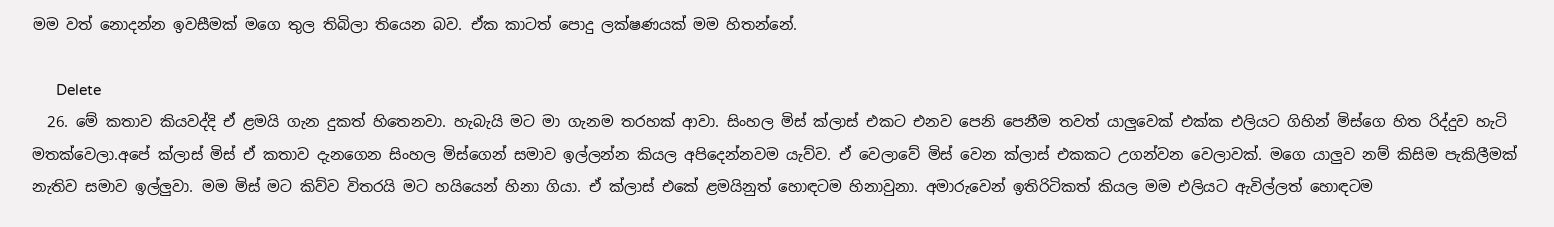මම වත් නොදන්න ඉවසීමක් මගෙ තුල තිබිලා තියෙන බව. ඒක කාටත් පොදු ලක්ෂණයක් මම හිතන්නේ.

      Delete
  26. මේ කතාව කියවද්දි ඒ ළමයි ගැන දුකත් හිතෙනවා. හැබැයි මට මා ගැනම තරහක් ආවා. සිංහල මිස් ක්ලාස් එකට එනව පෙනි පෙනීම තවත් යාලුවෙක් එක්ක එලියට ගිහින් මිස්ගෙ හිත රිද්දුව හැටි මතක්වෙලා.අපේ ක්ලාස් මිස් ඒ කතාව දැනගෙන සිංහල මිස්ගෙන් සමාව ඉල්ලන්න කියල අපිදෙන්නවම යැව්ව. ඒ වෙලාවේ මිස් වෙන ක්ලාස් එකකට උගන්වන වෙලාවක්. මගෙ යාලුව නම් කිසිම පැකිලීමක් නැතිව සමාව ඉල්ලුවා. මම මිස් මට කිව්ව විතරයි මට හයියෙන් හිනා ගියා. ඒ ක්ලාස් එකේ ළමයිනුත් හොඳටම හිනාවුනා. අමාරුවෙන් ඉතිරිටිකත් කියල මම එලියට ඇවිල්ලත් හොඳටම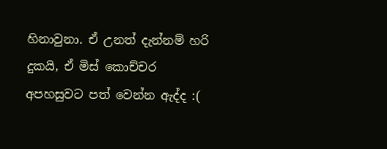හිනාවුනා. ඒ උනත් දැන්නම් හරි දුකයි, ඒ මිස් කොච්චර අපහසුවට පත් වෙන්න ඇද්ද :(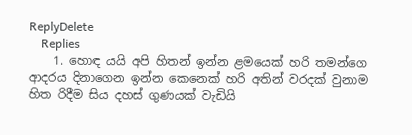ReplyDelete
    Replies
    1. හොඳ යයි අපි හිතන් ඉන්න ළමයෙක් හරි තමන්ගෙ ආදරය දිනාගෙන ඉන්න කෙනෙක් හරි අතින් වරදක් වුනාම හිත රිදීම සිය දහස් ගුණයක් වැඩියි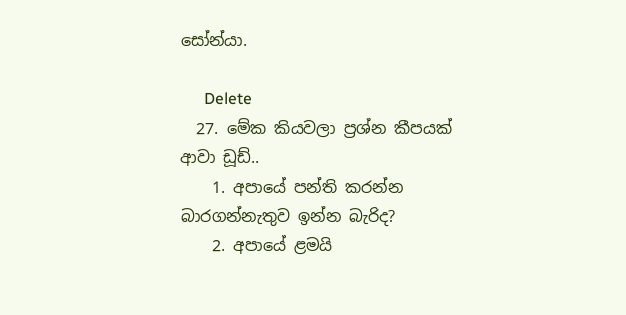සෝන්යා.

      Delete
  27. මේක කියවලා ප්‍රශ්න කීපයක් ආවා ඩූඩ්..
    1. අපායේ පන්ති කරන්න බාරගන්නැතුව ඉන්න බැරිද?
    2. අපායේ ළමයි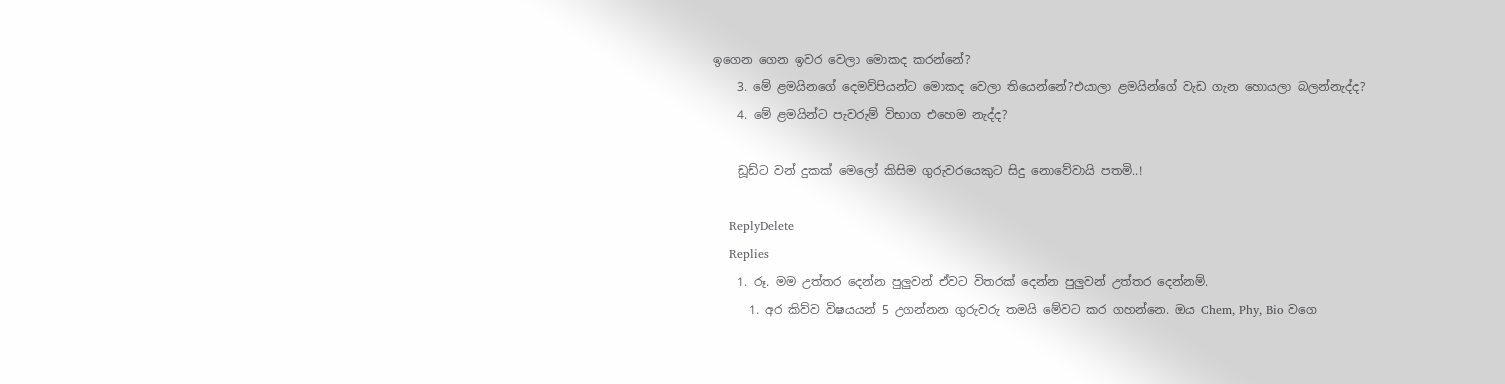ඉගෙන ගෙන ඉවර වෙලා මොකද කරන්නේ?
    3. මේ ළමයිනගේ දෙමව්පියන්ට මොකද වෙලා තියෙන්නේ?එයාලා ළමයින්ගේ වැඩ ගැන හොයලා බලන්නැද්ද?
    4. මේ ළමයින්ට පැවරුම් විභාග එහෙම නැද්ද?

    ඩූඩ්ට වන් දුකක් මෙලෝ කිසිම ගුරුවරයෙකුට සිදු නොවේවායි පතමි..!

    ReplyDelete
    Replies
    1. රූ. මම උත්තර දෙන්න පුලුවන් ඒවට විතරක් දෙන්න පුලුවන් උත්තර දෙන්නම්.
      1. අර කිව්ව විෂයයන් 5 උගන්නන ගුරුවරු තමයි මේවට කර ගහන්නෙ. ඔය Chem, Phy, Bio වගෙ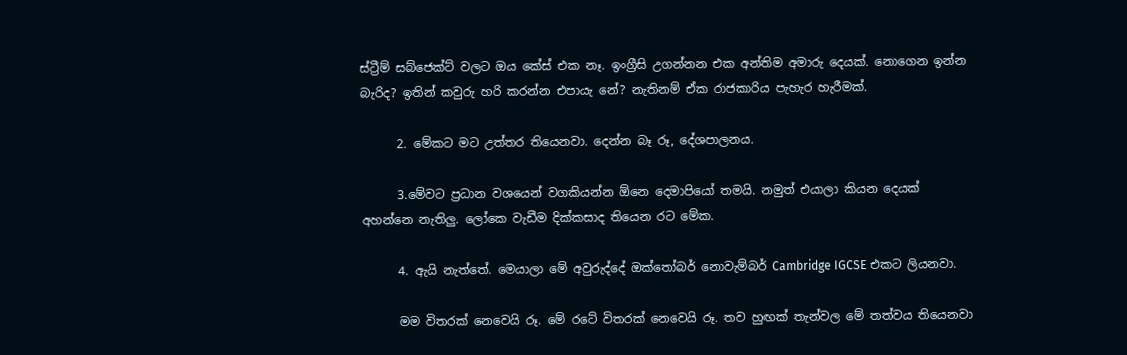ස්ට්‍රීම් සබ්ජෙක්ට් වලට ඔය කේස් එක නෑ. ඉංග්‍රීසි උගන්නන එක අන්තිම අමාරු දෙයක්. නොගෙන ඉන්න බැරිද? ඉතින් කවුරු හරි කරන්න එපායැ නේ? නැතිනම් ඒක රාජකාරිය පැහැර හැරීමක්.

      2. මේකට මට උත්තර තියෙනවා. දෙන්න බෑ රූ, දේශපාලනය.

      3.මේවට ප්‍රධාන වශයෙන් වගකියන්න ඕනෙ දෙමාපියෝ තමයි. නමුත් එයාලා කියන දෙයක් අහන්නෙ නැතිලු. ලෝකෙ වැඩීම දික්කසාද තියෙන රට මේක.

      4. ඇයි නැත්තේ. මෙයාලා මේ අවුරුද්දේ ඔක්තෝබර් නොවැම්බර් Cambridge IGCSE එකට ලියනවා.

      මම විතරක් නෙවෙයි රූ. මේ රටේ විතරක් නෙවෙයි රූ. තව හුඟක් තැන්වල මේ තත්වය තියෙනවා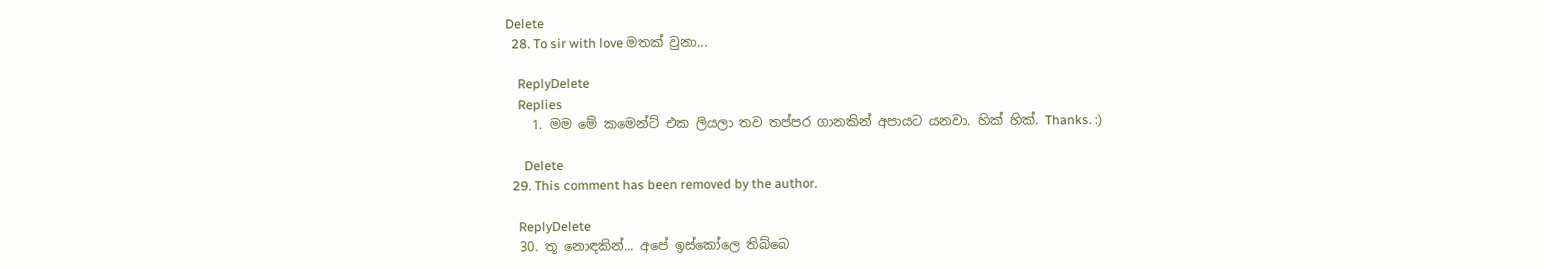Delete
  28. To sir with love මතක් වුනා...

    ReplyDelete
    Replies
    1. මම මේ කමෙන්ට් එක ලියලා තව තප්පර ගානකින් අපායට යනවා. හික් හික්. Thanks. :)

      Delete
  29. This comment has been removed by the author.

    ReplyDelete
  30. තූ නොඳකින්... අපේ ඉස්කෝලෙ තිබ්බෙ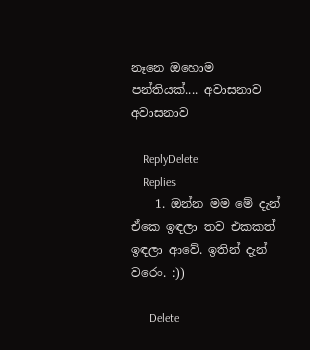නෑනෙ ඔහොම පන්තියක්.... අවාසනාව අවාසනාව

    ReplyDelete
    Replies
    1. ඔන්න මම මේ දැන් ඒකෙ ඉඳලා තව එකකත් ඉඳලා ආවේ. ඉතින් දැන් වරෙං. :))

      Delete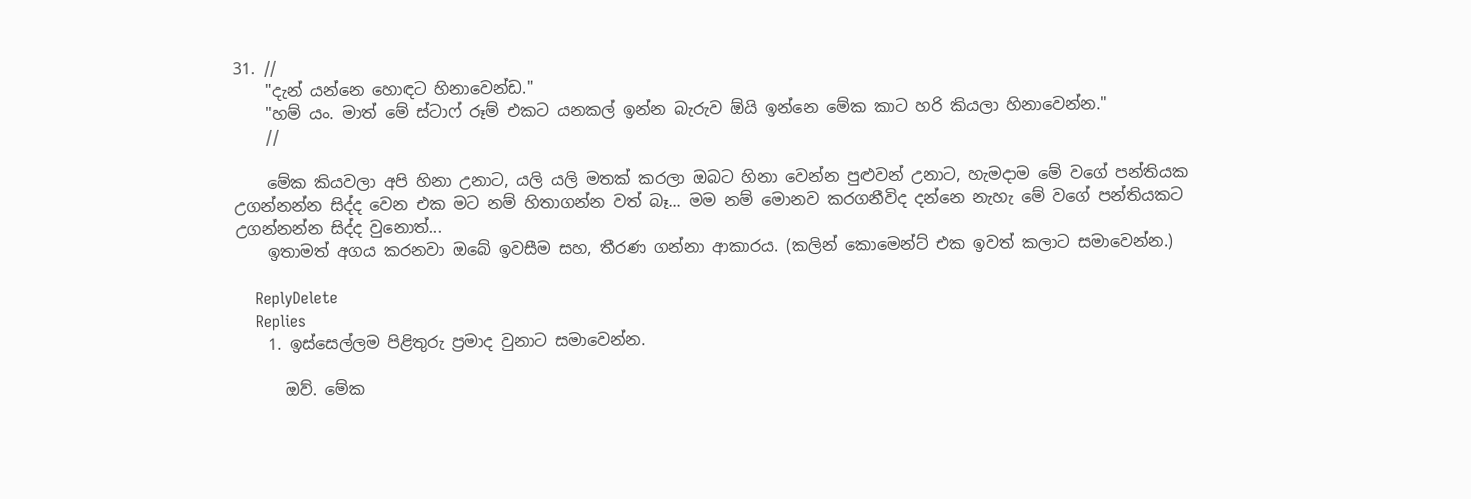31. //
    "දැන් යන්නෙ හොඳට හිනාවෙන්ඩ."
    "හම් යං. මාත් මේ ස්ටාෆ් රූම් එකට යනකල් ඉන්න බැරුව ඕයි ඉන්නෙ මේක කාට හරි කියලා හිනාවෙන්න."
    //

    මේක කියවලා අපි හිනා උනාට, යලි යලි මතක් කරලා ඔබට හිනා වෙන්න පුළුවන් උනාට, හැමදාම මේ වගේ පන්තියක උගන්නන්න සිද්ද වෙන එක මට නම් හිතාගන්න වත් බෑ... මම නම් මොනව කරගනීවිද දන්නෙ නැහැ මේ වගේ පන්තියකට උගන්නන්න සිද්ද වුනොත්...
    ඉතාමත් අගය කරනවා ඔබේ ඉවසීම සහ, තීරණ ගන්නා ආකාරය. (කලින් කොමෙන්ට් එක ඉවත් කලාට සමාවෙන්න.)

    ReplyDelete
    Replies
    1. ඉස්සෙල්ලම පිළිතුරු ප්‍රමාද වුනාට සමාවෙන්න.

      ඔව්. මේක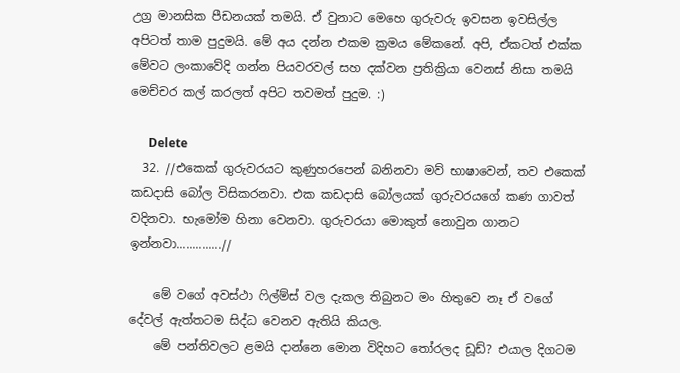උග්‍ර මානසික පීඩනයක් තමයි. ඒ වුනාට මෙහෙ ගුරුවරු ඉවසන ඉවසිල්ල අපිටත් තාම පුදුමයි. මේ අය දන්න එකම ක්‍රමය මේකනේ. අපි, ඒකටත් එක්ක මේවට ලංකාවේදි ගන්න පියවරවල් සහ දක්වන ප්‍රතික්‍රියා වෙනස් නිසා තමයි මෙච්චර කල් කරලත් අපිට තවමත් පුදුම. :)

      Delete
  32. //එකෙක් ගුරුවරයට කුණුහරපෙන් බනිනවා මව් භාෂාවෙන්, තව එකෙක් කඩදාසි බෝල විසිකරනවා. එක කඩදාසි බෝලයක් ගුරුවරයගේ කණ ගාවත් වදිනවා. භැමෝම හිනා වෙනවා. ගුරුවරයා මොකුත් නොවුන ගානට ඉන්නවා..............//

    මේ වගේ අවස්ථා ෆිල්ම්ස් වල දැකල තිබුනට මං හිතුවෙ නෑ ඒ වගේ දේවල් ඇත්තටම සිද්ධ වෙනව ඇතියි කියල.
    මේ පන්තිවලට ළමයි දාන්නෙ මොන විදිහට තෝරලද ඩූඩ්? එයාල දිගටම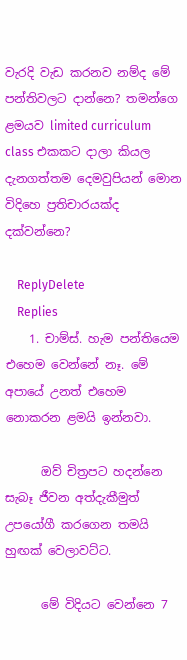වැරදි වැඩ කරනව නම්ද මේ පන්තිවලට දාන්නෙ? තමන්ගෙ ළමයව limited curriculum class එකකට දාලා කියල දැනගත්තම දෙමවුපියන් මොන විදිහෙ ප්‍රතිචාරයක්ද දක්වන්නෙ?

    ReplyDelete
    Replies
    1. චාම්ස්. හැම පන්තියෙම එහෙම වෙන්නේ නෑ. මේ අපායේ උනත් එහෙම නොකරන ළමයි ඉන්නවා.

      ඔව් චිත්‍රපට හදන්නෙ සැබෑ ජීවන අත්දැකීමුත් උපයෝගී කරගෙන තමයි හුඟක් වෙලාවට්ට.

      මේ විදියට වෙන්නෙ 7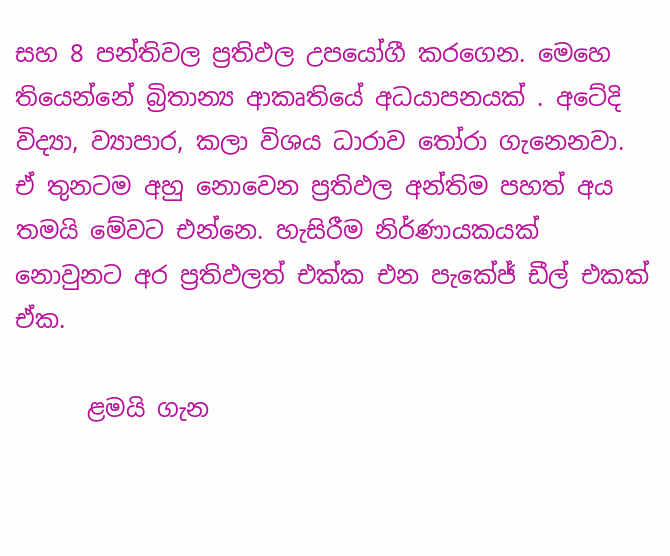සහ 8 පන්තිවල ප්‍රතිඵල උපයෝගී කරගෙන. මෙහෙ තියෙන්නේ බ්‍රිතාන්‍ය ආකෘතියේ අධයාපනයක් . අටේදි විද්‍යා, ව්‍යාපාර, කලා විශය ධාරාව ‍තෝරා ගැනෙනවා. ඒ තුනටම අහු නොවෙන ප්‍රතිඵල අන්තිම පහත් අය තමයි මේවට එන්නෙ. හැසිරීම නිර්ණායකයක් නොවුනට අර ප්‍රතිඵලත් එක්ක එන පැකේජ් ඩීල් එකක් ඒක.

      ළමයි ගැන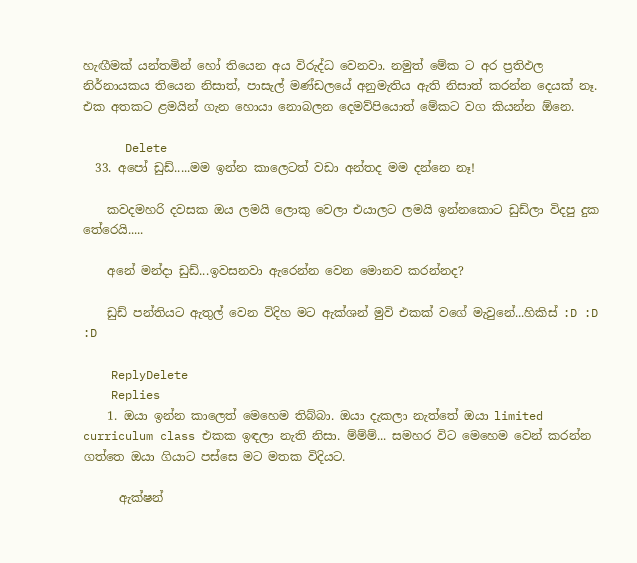හැඟීමක් යන්තමින් හෝ තියෙන අය විරුද්ධ වෙනවා. නමුත් මේක ට අර ප්‍රතිඵල නිර්නායකය තියෙන නිසාත්, පාසැල් මණ්ඩලයේ අනුමැතිය ඇති නිසාත් කරන්න දෙයක් නෑ. එක අතකට ළමයින් ගැන හොයා නොබලන දෙමව්පියොත් මේකට වග කියන්න ඕනෙ.

      Delete
  33. අපෝ ඩුඩ්.....මම ඉන්න කාලෙටත් වඩා අන්තද මම දන්නෙ නෑ!

    කවදමහරි දවසක ඔය ලමයි ලොකු වෙලා එයාලට ලමයි ඉන්නකොට ඩුඩ්ලා විදපු දුක තේරෙයි.....

    අනේ මන්දා ඩුඩ්...ඉවසනවා ඇරෙන්න වෙන මොනව කරන්නද?

    ඩුඩ් පන්තියට ඇතුල් වෙන විදිහ මට ඇක්ශන් මුවි එකක් වගේ මැවුනේ...හිකිස් :D :D :D

    ReplyDelete
    Replies
    1. ඔයා ඉන්න කාලෙත් මෙහෙම තිබ්බා. ඔයා දැකලා නැත්තේ ඔයා limited curriculum class එකක ඉඳලා නැති නිසා. ම්ම්ම්... සමහර විට මෙහෙම වෙන් කරන්න ගත්තෙ ඔයා ගියාට පස්සෙ මට මතක විදියට.

      ඇක්ෂන්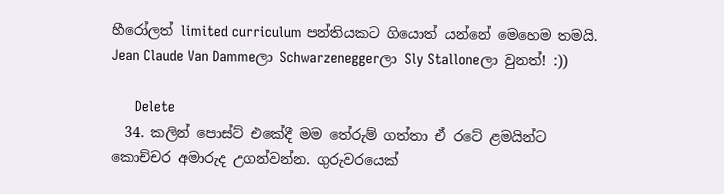හීරෝලත් limited curriculum පන්තියකට ගියොත් යන්නේ මෙහෙම තමයි. Jean Claude Van Dammeලා Schwarzeneggerලා Sly Stalloneලා වුනත්! :))

      Delete
  34. කලින් පොස්ට් එකේදී මම තේරුම් ගත්තා ඒ රටේ ළමයින්ට කොච්චර අමාරුද උගන්වන්න. ගුරුවරයෙක්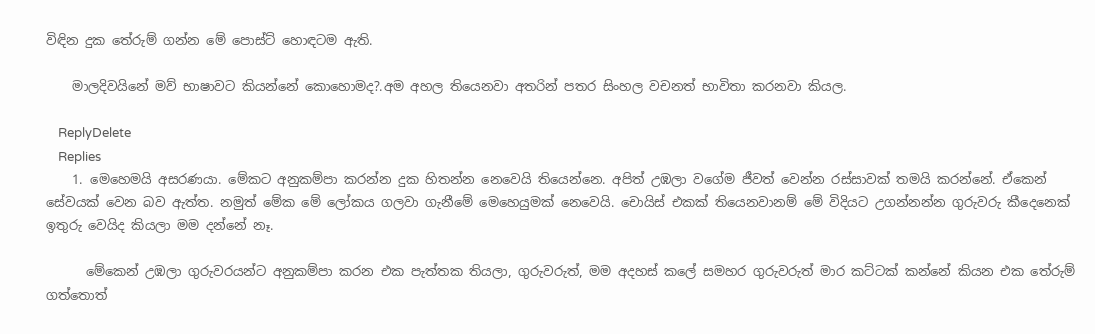විඳින දුක තේරුම් ගන්න මේ පොස්ට් හොඳටම ඇති.

    මාලදිවයිනේ මව් භාෂාවට කියන්නේ කොහොමද?.අම අහල තියෙනවා අතරින් පතර සිංහල වචනත් භාවිතා කරනවා කියල.

    ReplyDelete
    Replies
    1. මෙහෙමයි අසරණයා. මේකට අනුකම්පා කරන්න දුක හිතන්න නෙවෙයි තියෙන්නෙ. අපිත් උඹලා වගේම ජීවත් වෙන්න රස්සාවක් තමයි කරන්නේ. ඒකෙන් සේවයක් වෙන බව ඇත්ත. නමුත් මේක මේ ලෝකය ගලවා ගැනීමේ මෙහෙයුමක් නෙවෙයි. චොයිස් එකක් තියෙනවානම් මේ විදියට උගන්නන්න ගුරුවරු කීදෙනෙක් ඉතුරු වෙයිද කියලා මම දන්නේ නෑ.

      මේකෙන් උඹලා ගුරුවරයන්ට අනුකම්පා කරන එක පැත්තක තියලා, ගුරුවරුත්, මම අදහස් කලේ සමහර ගුරුවරුත් මාර කට්ටක් කන්නේ කියන එක තේරුම් ගත්තොත්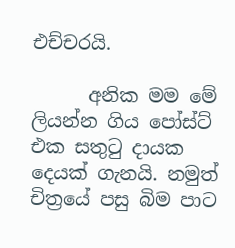එච්චරයි.

      අනික මම මේ ලියන්න ගිය පෝස්ට් එක සතු‍ටු දායක දෙයක් ගැනයි. නමුත් චිත්‍රයේ පසු බිම පාට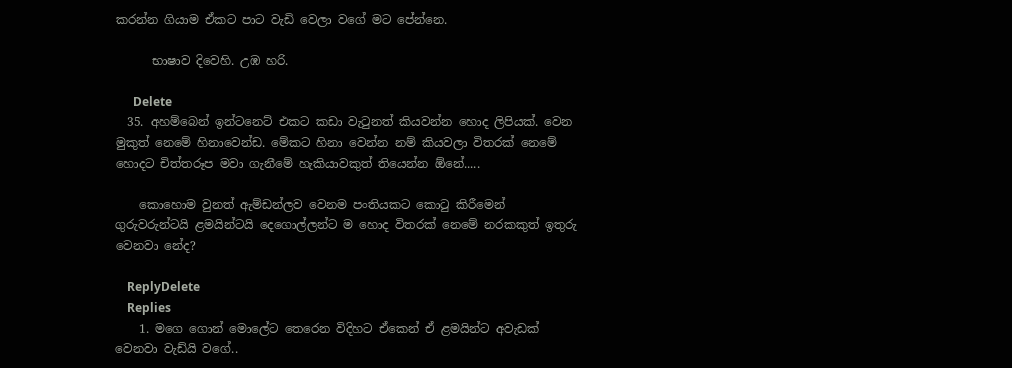කරන්න ගියාම ඒකට පාට වැඩි වෙලා වගේ මට පේන්නෙ.

      භාෂාව දිවෙහි. උඹ හරි.

      Delete
  35. අහම්බෙන් ඉන්ටනෙට් එකට කඩා වැටුනත් කියවන්න හොද ලිපියක්. වෙන මුකුත් නෙමේ හිනාවෙන්ඩ. මේකට හිනා වෙන්න නම් කියවලා විතරක් නෙමේ හොදට චිත්තරූප මවා ගැනීමේ හැකියාවකුත් තියෙන්න ඕනේ.....

    කොහොම වුනත් ඇම්ඩන්ලව වෙනම පංතියකට කොටු කිරීමෙන් ගුරුවරුන්ටයි ළමයින්ටයි දෙගොල්ලන්ට ම හොද විතරක් නෙමේ නරකකුත් ඉතුරු වෙනවා නේද?

    ReplyDelete
    Replies
    1. මගෙ ගොන් මොලේට තෙරෙන විදිහට ඒකෙන් ඒ ළමයින්ට අවැඩක් වෙනවා වැඩ්යි වගේ..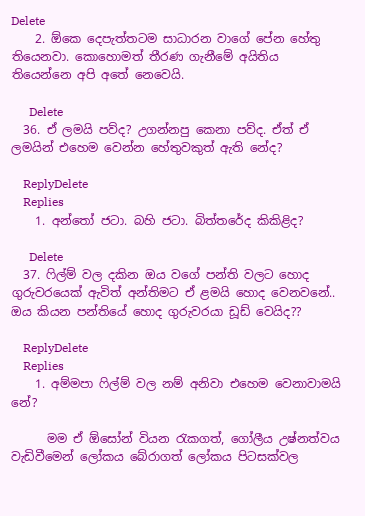Delete
    2. ඕකෙ දෙපැත්තටම සාධාරන වාගේ පේන හේතු තියෙනවා. කොහොමත් තීරණ ගැනීමේ අයිතිය තියෙන්නෙ අපි අතේ නෙවෙයි.

      Delete
  36. ඒ ලමයි පව්ද? උගන්නපු කෙනා පව්ද. ඒත් ඒ ලමයින් එහෙම වෙන්න හේතුවකුත් ඇති නේද?

    ReplyDelete
    Replies
    1. අන්තෝ ජටා. බහි ජටා. බිත්තරේද කිකිළිද?

      Delete
  37. ෆිල්ම් වල දකින ඔය වගේ පන්ති වලට හොද ගුරුවරයෙක් ඇවිත් අන්තිමට ඒ ළමයි හොද වෙනවනේ.. ඔය කියන පන්තියේ හොද ගුරුවරයා ඩූඩ් වෙයිද??

    ReplyDelete
    Replies
    1. අම්මපා ‍ෆිල්ම් වල නම් අනිවා එහෙම වෙනාවාමයි නේ?

      මම ඒ ඕසෝන් වියන ‍රැකගත්, ගෝලීය උෂ්නත්වය වැඩිවීමෙන් ලෝකය බේරාගත් ලෝකය පිටසක්වල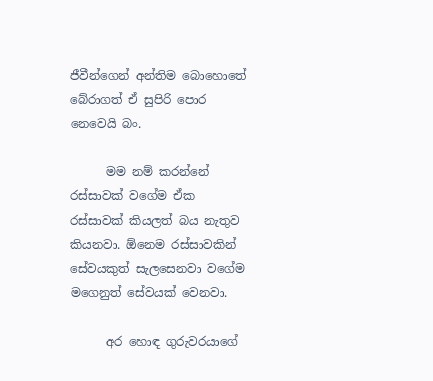ජීවීන්ගෙන් අන්තිම බොහොතේ බේරාගත් ඒ සුපිරි පොර නෙවෙයි බං.

      මම නම් කරන්නේ රස්සාවක් වගේම ඒක රස්සාවක් කියලත් බය නැතුව කියනවා. ඕනෙම රස්සාවකින් සේවයකුත් සැලසෙනවා වගේම මගෙනුත් සේවයක් වෙනවා.

      අර හොඳ ගුරුවරයාගේ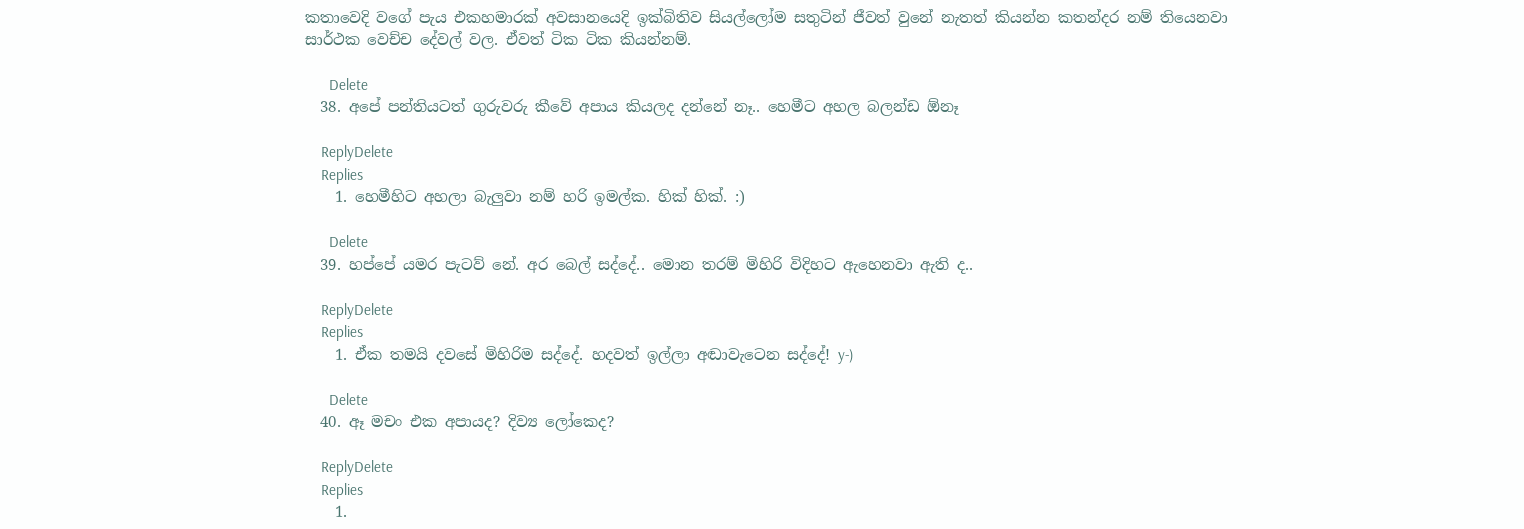කතාවෙදි වගේ පැය එකහමාරක් අවසානයෙදි ඉක්බිතිව සියල්ලෝම සතුටින් ජීවත් වුනේ නැතත් කියන්න කතන්දර නම් තියෙනවා සාර්ථක වෙච්ච දේවල් වල. ඒවත් ටික ටික කියන්නම්.

      Delete
  38. අපේ පන්තියටත් ගුරුවරු කීවේ අපාය කියලද දන්නේ නෑ.. හෙමීට අහල බලන්ඩ ඕනෑ

    ReplyDelete
    Replies
    1. හෙමීහිට අහලා බැලුවා නම් හරි ඉමල්ක. හික් හික්. :)

      Delete
  39. හප්පේ යමර පැටව් නේ. අර බෙල් සද්දේ.. මොන තරම් මිහිරි විදිහට ඇහෙනවා ඇති ද..

    ReplyDelete
    Replies
    1. ඒක තමයි දවසේ මිහිරිම සද්දේ. හදවත් ඉල්ලා අඬාවැටෙන සද්දේ! y-)

      Delete
  40. ඈ මචං එක අපායද? දිව්‍ය ලෝකෙද?

    ReplyDelete
    Replies
    1.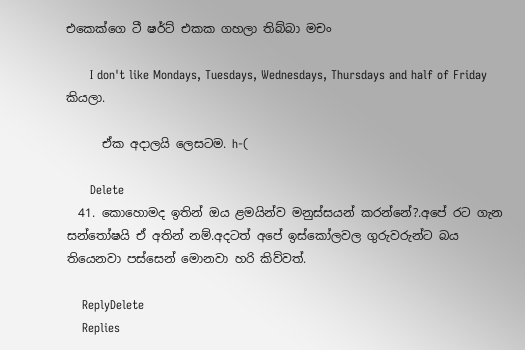එකෙක්ගෙ ටී ෂර්ට් එකක ගහලා තිබ්බා මචං

      I don't like Mondays, Tuesdays, Wednesdays, Thursdays and half of Friday කියලා.

      ඒක අදාලයි ලෙසටම. h-(

      Delete
  41. කොහොමද ඉතින් ඔය ළමයින්ව මනුස්සයන් කරන්නේ?.අපේ රට ගැන සන්තෝෂයි ඒ අතින් නම්.අදටත් අපේ ඉස්කෝලවල ගුරුවරුන්ට බය තියෙනවා පස්සෙන් මොනවා හරි කිව්වත්.

    ReplyDelete
    Replies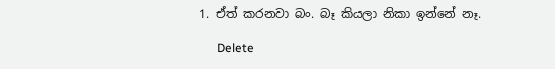1. ඒත් කරනවා බං. බෑ කියලා නිකා ඉන්නේ නෑ.

      Delete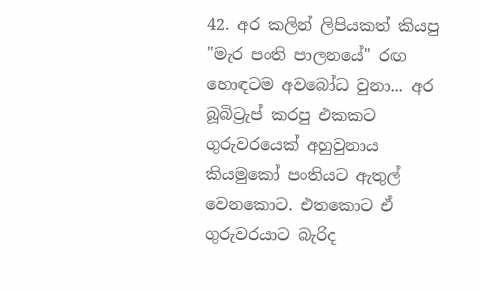42. අර කලින් ලිපියකත් කියපු "මැර පංති පාලනයේ" රඟ හොඳටම අවබෝධ වුනා... අර බූබිට්‍රැප් කරපු එකකට ගුරුවරයෙක් අහුවුනාය කියමුකෝ පංතියට ඇතුල් වෙනකොට. එතකොට ඒ ගුරුවරයාට බැරිද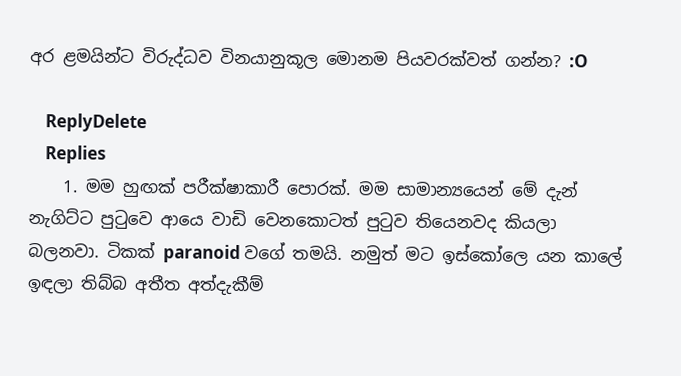අර ළමයින්ට විරුද්ධව විනයානුකූල මොනම පියවරක්වත් ගන්න? :O

    ReplyDelete
    Replies
    1. මම හුඟක් පරීක්ෂාකාරී පොරක්. මම සාමාන්‍යයෙන් මේ දැන් නැගිට්ට පු‍ටුවෙ ආයෙ වාඩි වෙනකොටත් පු‍ටුව තියෙනවද කියලා බලනවා. ටිකක් paranoid වගේ තමයි. නමුත් මට ඉස්කෝලෙ යන කාලේ ඉඳලා තිබ්බ අතීත අත්දැකීම්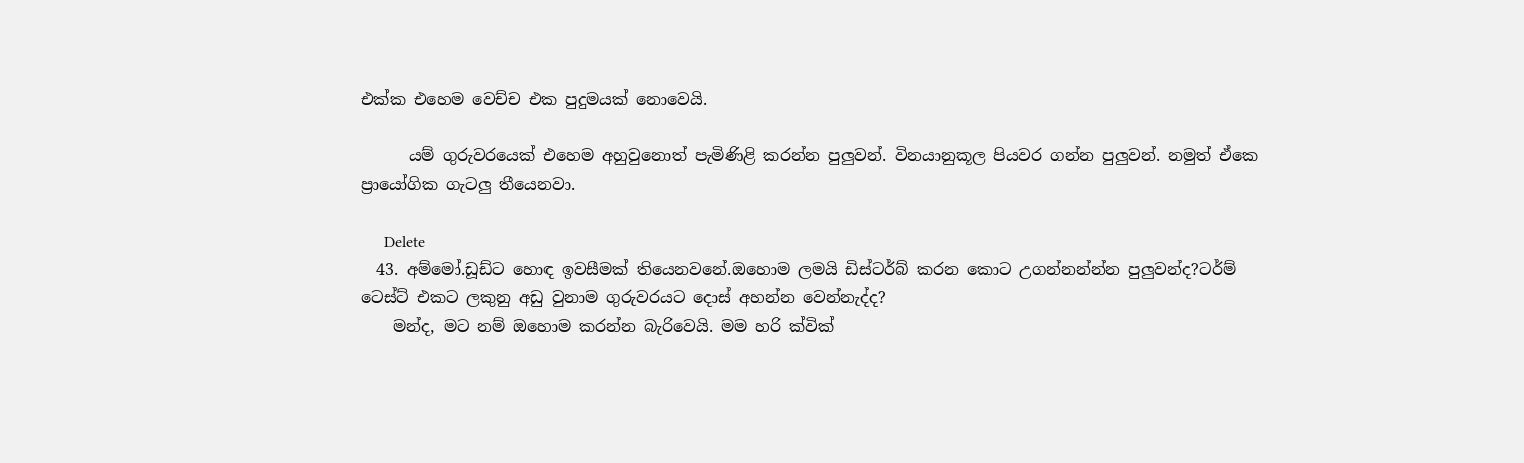එක්ක එහෙම වෙච්ච එක පුදුමයක් නොවෙයි.

      යම් ගුරුවරයෙක් එහෙම අහුවුනොත් පැමිණිළි කරන්න පුලුවන්. විනයානුකූල පියවර ගන්න පුලුවන්. නමුත් ඒකෙ ප්‍රායෝගික ගැටලු තීයෙනවා.

      Delete
  43. අම්මෝ.ඩූඩ්ට හොඳ ඉවසීමක් තියෙනවනේ.ඔහොම ලමයි ඩිස්ටර්බ් කරන කොට උගන්නන්න්න පුලුවන්ද?ටර්ම් ටෙස්ට් එකට ලකුනු අඩු වුනාම ගුරුවරයට දොස් අහන්න වෙන්නැද්ද?
    මන්ද, මට නම් ඔහොම කරන්න බැරිවෙයි. මම හරි ක්වික්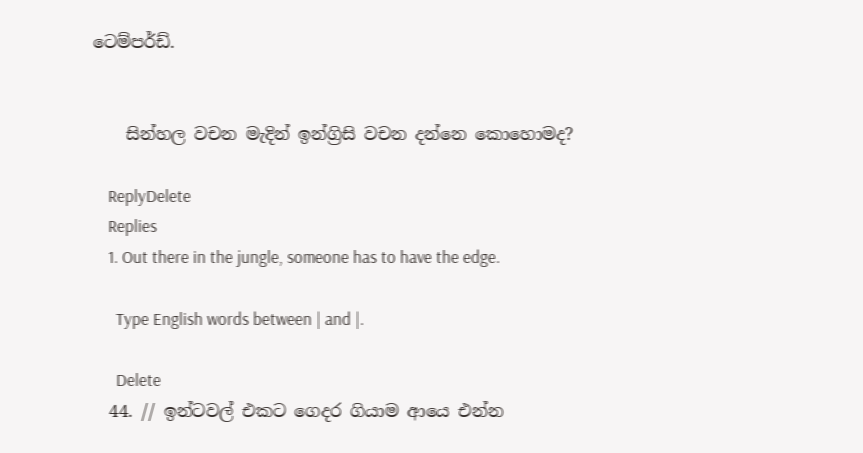ටෙම්පර්ඩ්.


    සින්හල වචන මැදින් ඉන්ග්‍රිසි වචන දන්නෙ කොහොමද?

    ReplyDelete
    Replies
    1. Out there in the jungle, someone has to have the edge.

      Type English words between | and |.

      Delete
  44. // ඉන්ටවල් එකට ගෙදර ගියාම ආයෙ එන්න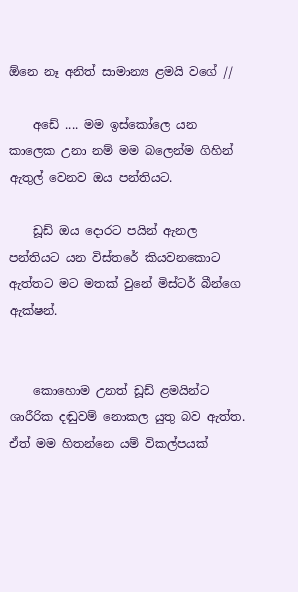ඕනෙ නෑ අනිත් සාමාන්‍ය ළමයි වගේ //

    අඩේ .... මම ඉස්කෝලෙ යන කාලෙක උනා නම් මම බලෙන්ම ගිහින් ඇතුල් වෙනව ඔය පන්තියට.

    ඩූඩ් ඔය දොරට පයින් ඇනල පන්තියට යන විස්තරේ කියවනකොට ඇත්තට මට මතක් වුනේ මිස්ටර් බීන්ගෙ ඇක්ෂන්.


    කොහොම උනත් ඩූඩ් ළමයින්ට ශාරීරික දඬුවම් නොකල යුතු බව ඇත්ත. ඒත් මම හිතන්නෙ යම් විකල්පයක්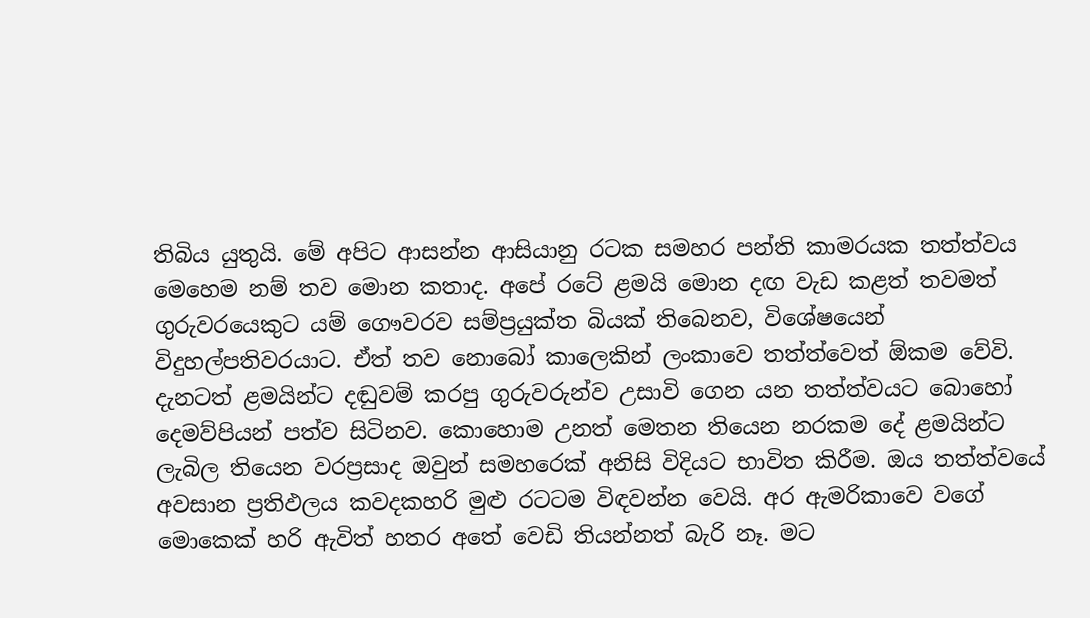තිබිය යුතුයි. මේ අපිට ආසන්න ආසියානු රටක සමහර පන්ති කාමරයක තත්ත්වය මෙහෙම නම් තව මොන කතාද. අපේ රටේ ළමයි මොන දඟ වැඩ කළත් තවමත් ගුරුවරයෙකුට යම් ගෞවරව සම්ප්‍රයුක්ත බියක් තිබෙනව, විශේෂයෙන් විදුහල්පතිවරයාට. ඒත් තව නොබෝ කාලෙකින් ලංකාවෙ තත්ත්වෙත් ඕකම වේවි. දැනටත් ළමයින්ට දඬුවම් කරපු ගුරුවරුන්ව උසාවි ගෙන යන තත්ත්වයට බොහෝ දෙමව්පියන් පත්ව සිටිනව. කොහොම උනත් මෙතන තියෙන නරකම දේ ළමයින්ට ලැබිල තියෙන වරප්‍රසාද ඔවුන් සමහරෙක් අනිසි විදියට භාවිත කිරීම. ඔය තත්ත්වයේ අවසාන ප්‍රතිඵලය කවදකහරි මුළු රටටම විඳවන්න වෙයි. අර ඇමරිකාවෙ වගේ මොකෙක් හරි ඇවිත් හතර අතේ වෙඩි තියන්නත් බැරි නෑ. මට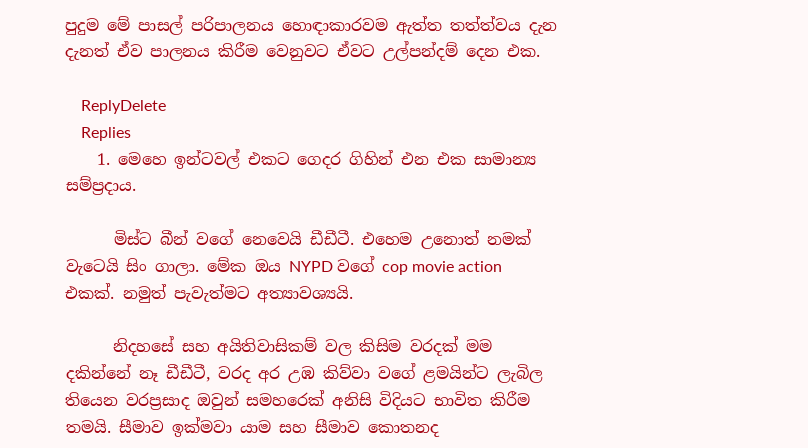පුදුම මේ පාසල් පරිපාලනය හොඳාකාරවම ඇත්ත තත්ත්වය දැන දැනත් ඒව පාලනය කිරීම වෙනුවට ඒවට උල්පන්දම් දෙන එක.

    ReplyDelete
    Replies
    1. මෙහෙ ඉන්ටවල් එකට ගෙදර ගිහින් එන එක සාමාන්‍ය සම්ප්‍රදාය.

      මිස්ට බීන් වගේ නෙවෙයි ඩීඩීටී. එහෙම උනොත් නමක් වැටෙයි සිං ගාලා. මේක ඔය NYPD වගේ cop movie action එකක්. නමුත් පැවැත්මට අත්‍යාවශ්‍යයි.

      නිදහසේ සහ අයිතිවාසිකම් වල කිසිම වරදක් මම දකින්නේ නෑ ඩීඩීටී, වරද අර උඹ කිව්වා වගේ ළමයින්ට ලැබිල තියෙන වරප්‍රසාද ඔවුන් සමහරෙක් අනිසි විදියට භාවිත කිරීම තමයි. සීමාව ඉක්මවා යාම සහ සීමාව කොතනද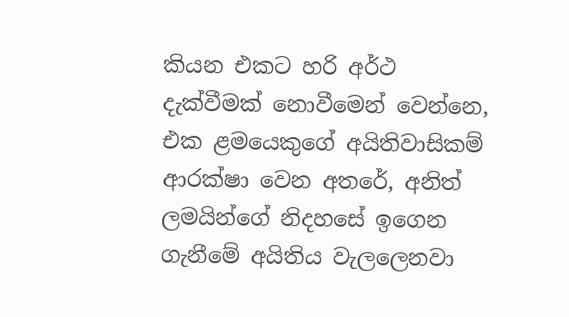කියන එකට හරි අර්ථ දැක්වීමක් නොවීමෙන් වෙන්නෙ, එක ළමයෙකුගේ අයිතිවාසිකම් ආරක්ෂා වෙන අතරේ, අනිත් ලමයින්ගේ නිදහසේ ඉගෙන ගැනීමේ අයිතිය වැලලෙනවා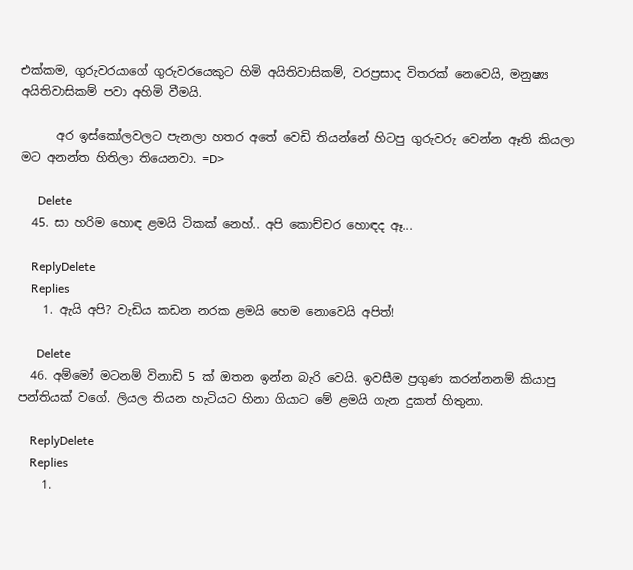එක්කම, ගුරුවරයාගේ ගුරුවරයෙකුට හිමි අයිතිවාසිකම්, වරප්‍රසාද විතරක් නෙවෙයි, මනුෂ්‍ය අයිතිවාසිකම් පවා අහිමි වීමයි.

      අර ඉස්කෝලවලට පැනලා හතර අතේ වෙඩි තියන්නේ හිටපු ගුරුවරු වෙන්න ඈති කියලා මට අනන්ත හිතිලා තියෙනවා. =D>

      Delete
  45. සා හරිම හොඳ ළමයි ටිකක් නෙහ්.. අපි කොච්චර හොඳද ඈ...

    ReplyDelete
    Replies
    1. ඇයි අපි? වැඩිය කඩන නරක ළමයි හෙම නොවෙයි අපිත්!

      Delete
  46. අම්මෝ මටනම් විනාඩි 5 ක් ඔතන ඉන්න බැරි වෙයි. ඉවසීම ප්‍රගුණ කරන්නනම් කියාපු පන්තියක් වගේ. ලියල තියන හැටියට හිනා ගියාට මේ ළමයි ගැන දුකත් හිතුනා.

    ReplyDelete
    Replies
    1.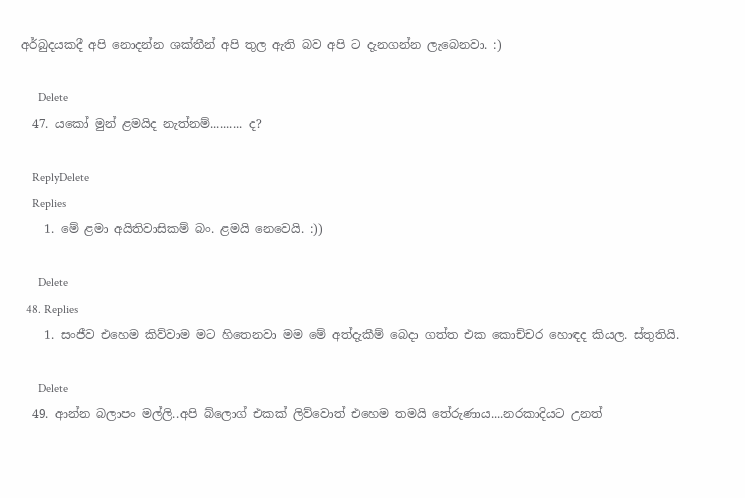අර්බුදයකදී අපි නොදන්න ශක්තීන් අපි තුල ඇති බව අපි ට දැනගන්න ලැබෙනවා. :)

      Delete
  47. යකෝ මුන් ළමයිද නැත්නම්.......... ද?

    ReplyDelete
    Replies
    1. මේ ළමා අයිතිවාසිකම් බං. ළමයි නෙවෙයි. :))

      Delete
  48. Replies
    1. සංජීව එහෙම කිව්වාම මට හිතෙනවා මම මේ අත්දැකීම් බෙදා ගත්ත එක කොච්චර හොඳද කියල. ස්තුතියි.

      Delete
  49. ආන්න බලාපං මල්ලි..අපි බ්ලොග් එකක් ලිව්වොත් එහෙම තමයි තේරුණාය....නරකාදියට උනත්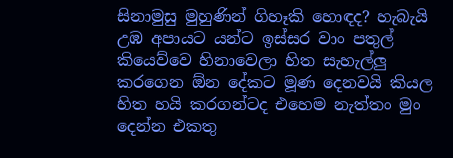සිනාමුසු මුහුණින් ගිහෑකි හොඳද? හැබැයි උඹ අපායට යන්ට ඉස්සර වාං පතුල් කියෙව්වෙ හිනාවෙලා හිත සැහැල්ලු කරගෙන ඕන දේකට මූණ දෙනවයි කියල හිත හයි කරගන්ටද එහෙම නැත්තං මුං දෙන්න එකතු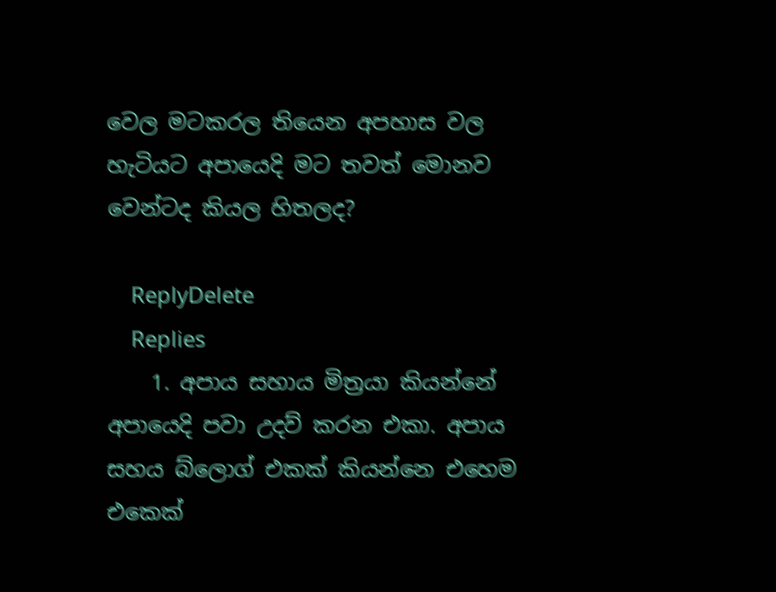වෙල මටකරල තියෙන අපහාස වල හැටියට අපායෙදි මට තවත් මොනව වෙන්ටද කියල හිතලද?

    ReplyDelete
    Replies
    1. අපාය සහාය මිත්‍රයා කියන්නේ අපායෙදි පවා උදව් කරන එකා. අපාය සහය බ්ලොග් එකක් කියන්නෙ එහෙම එකෙක්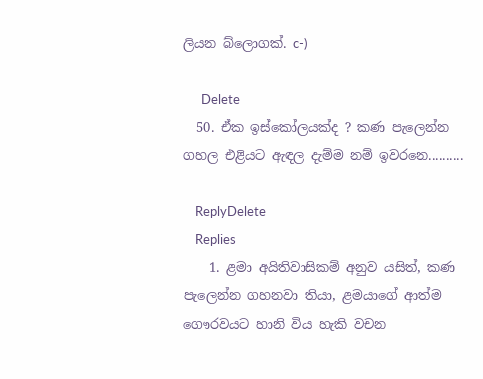ලියන බ්ලොගක්. c-)

      Delete
  50. ඒක ඉස්කෝලයක්ද ? කණ පැලෙන්න ගහල එළියට ඇඳල දැම්ම නම් ඉවරනෙ..........

    ReplyDelete
    Replies
    1. ළමා අයිතිවාසිකම් අනුව යසිත්, කණ පැලෙන්න ගහනවා තියා, ළමයාගේ ආත්ම ගෞරවයට හානි විය හැකි වචන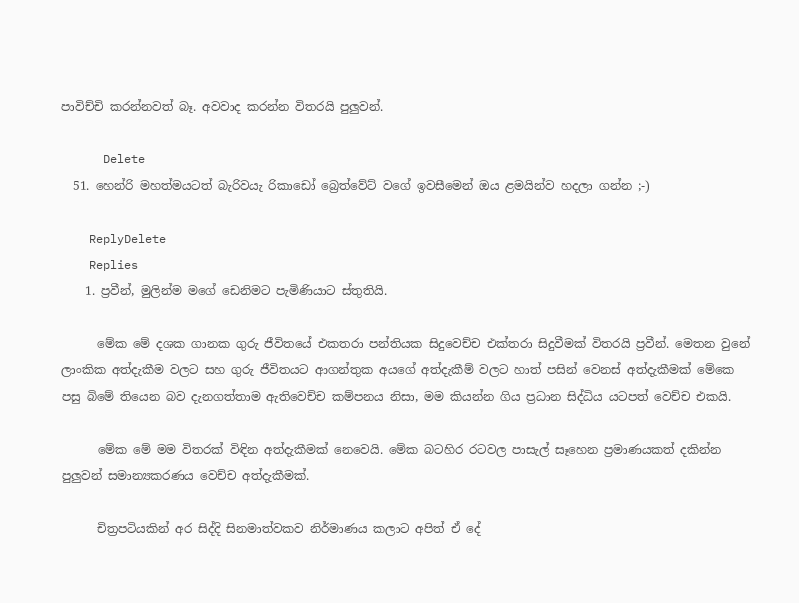පාවිච්චි කරන්නවත් බෑ. අවවාද කරන්න විතරයි පුලුවන්.

      Delete
  51. හෙන්රි මහත්මයටත් බැරිවයැ රිකාඩෝ බ්‍රෙත්වේට් වගේ ඉවසීමෙන් ඔය ළමයින්ව හදලා ගන්න ;-)

    ReplyDelete
    Replies
    1. ප්‍රවීන්, මුලින්ම මගේ ඩෙනිමට පැමිණියාට ස්තුතියි.

      මේක මේ දශක ගානක ගුරු ජීවිතයේ එකතරා පන්තියක සිදුවෙච්ච එක්තරා සිදුවීමක් විතරයි ප්‍රවීන්. මෙතන වුනේ ලාංකික අත්දැකීම වලට සහ ගුරු ජීවිතයට ආගන්තුක අයගේ අත්දැකීම් වලට හාත් පසින් වෙනස් අත්දැකීමක් මේකෙ පසු බිමේ තියෙන බව දැනගත්තාම ඇතිවෙච්ච කම්පනය නිසා, මම කියන්න ගිය ප්‍රධාන සිද්ධිය යටපත් වෙච්ච එකයි.

      මේක මේ මම විතරක් විඳින අත්දැකීමක් නෙවෙයි. මේක බටහිර රටවල පාසැල් සෑහෙන ප්‍රමාණයකත් දකින්න පුලුවන් සමාන්‍යකරණය වෙච්ච අත්දැකීමක්.

      චිත්‍රපටියකින් අර සිද්දි සිනමාත්වකව නිර්මාණය කලාට අපිත් ඒ දේ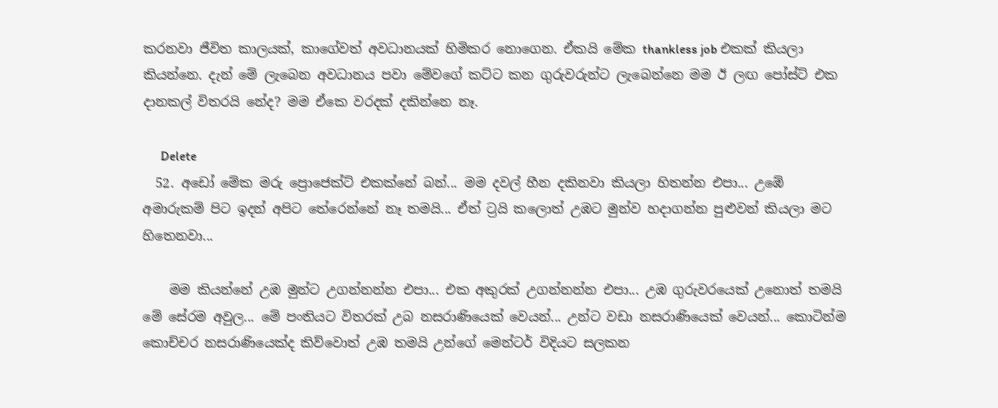කරනවා ජීවිත කාලයක්, කාගේවත් අවධානයක් හිමිකර නොගෙන. ඒකයි මේක thankless job එකක් කියලා කියන්නෙ. දැන් මේ ලැබෙන අවධානය පවා මේවගේ කට්ට කන ගුරුවරුන්ට ලැබෙන්නෙ මම ඊ ලඟ පෝස්ට් එක දානකල් විතරයි නේද? මම ඒකෙ වරදක් දකින්නෙ නෑ.

      Delete
  52. අඩෝ මේක මරු ප්‍රොජෙක්ට් එකක්නේ බන්... මම දවල් හීන දකිනවා කියලා හිතන්න එපා... උඹේ අමාරුකම් පිට ඉදන් අපිට තේරෙන්නේ නෑ තමයි... ඒත් ට්‍රයි කලොත් උඹට මුන්ව හදාගන්න පුළුවන් කියලා මට හිතෙනවා...

    මම කියන්නේ උඹ මුන්ට උගන්නන්න එපා... එක අකුරක් උගන්නන්න එපා... උඹ ගුරුවරයෙක් උනොත් තමයි මේ සේරම අවුල... මේ පංතියට විතරක් උබ නසරාණියෙක් වෙයන්... උන්ට වඩා නසරාණියෙක් වෙයන්... කොටින්ම කොච්චර නසරාණියෙක්ද කිව්වොත් උඹ තමයි උන්ගේ මෙන්ටර් විදියට සලකන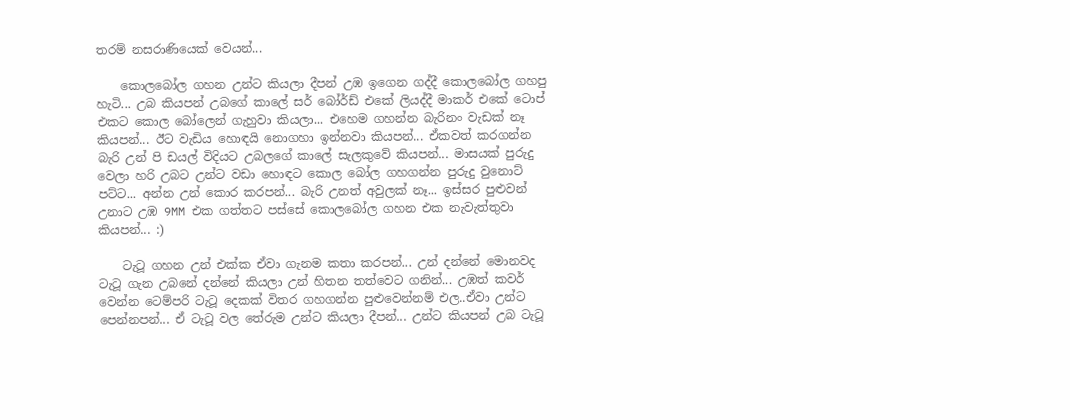තරම් නසරාණියෙක් වෙයන්...

    කොලබෝල ගහන උන්ට කියලා දීපන් උඹ ඉගෙන ගද්දී කොලබෝල ගහපු හැටි... උබ කියපන් උබගේ කාලේ සර් බෝර්ඩ් එකේ ලියද්දී මාකර් එකේ ටොප් එකට කොල බෝලෙන් ගැහුවා කියලා... එහෙම ගහන්න බැරිනං වැඩක් නෑ කියපන්... ඊට වැඩිය හොඳයි නොගහා ඉන්නවා කියපන්... ඒකවත් කරගන්න බැරි උන් පි ඩයල් විදියට උබලගේ කාලේ සැලකුවේ කියපන්... මාසයක් පුරුදු වෙලා හරි උබට උන්ට වඩා හොඳට කොල බෝල ගහගන්න පුරුදු වුනොට් පට්ට... අන්න උන් කොර කරපන්... බැරි උනත් අවුලක් නෑ... ඉස්සර පුළුවන් උනාට උඹ 9MM එක ගත්තට පස්සේ කොලබෝල ගහන එක නැවැත්තුවා කියපන්... :)

    ටැටූ ගහන උන් එක්ක ඒවා ගැනම කතා කරපන්... උන් දන්නේ මොනවද ටැටූ ගැන උබනේ දන්නේ කියලා උන් හිතන තත්වෙට ගනින්... උඹත් කවර් වෙන්න ටෙම්පරි ටැටූ දෙකක් විතර ගහගන්න පුළුවෙන්නම් එල..ඒවා උන්ට පෙන්නපන්... ඒ ටැටූ වල තේරුම උන්ට කියලා දීපන්... උන්ට කියපන් උබ ටැටූ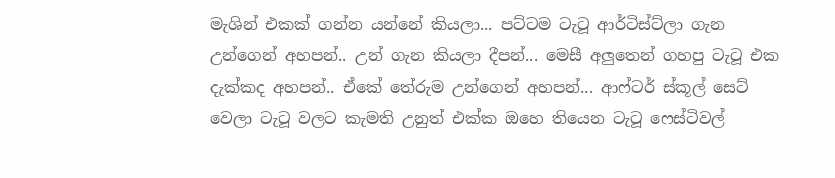මැශින් එකක් ගන්න යන්නේ කියලා... පට්ටම ටැටූ ආර්ටිස්ට්ලා ගැන උන්ගෙන් අහපන්.. උන් ගැන කියලා දීපන්... මෙසී අලුතෙන් ගහපු ටැටූ එක දැක්කද අහපන්.. ඒකේ තේරුම උන්ගෙන් අහපන්... ආෆ්ටර් ස්කූල් සෙට් වෙලා ටැටූ වලට කැමති උනුත් එක්ක ඔහෙ තියෙන ටැටූ ෆෙස්ටිවල්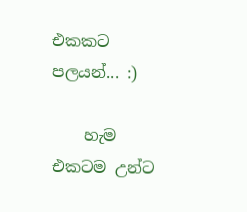එකකට පලයන්... :)

    හැම එකටම උන්ට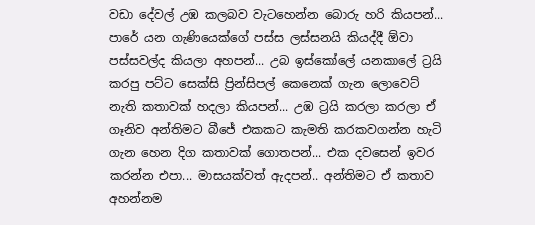වඩා දේවල් උඹ කලබව වැටහෙන්න බොරු හරි කියපන්... පාරේ යන ගැණියෙක්ගේ පස්ස ලස්සනයි කියද්දී ඕවා පස්සවල්ද කියලා අහපන්... උබ ඉස්කෝලේ යනකාලේ ට්‍රයි කරපු පට්ට සෙක්සි ප්‍රින්සිපල් කෙනෙක් ගැන ලොවෙට් නැති කතාවක් හදලා කියපන්... උඹ ට්‍රයි කරලා කරලා ඒ ගෑනිව අන්තිමට බීජේ එකකට කැමති කරකවගන්න හැටි ගැන හෙන දිග කතාවක් ගොතපන්... එක දවසෙන් ඉවර කරන්න එපා... මාසයක්වත් ඇදපන්.. අන්තිමට ඒ කතාව අහන්නම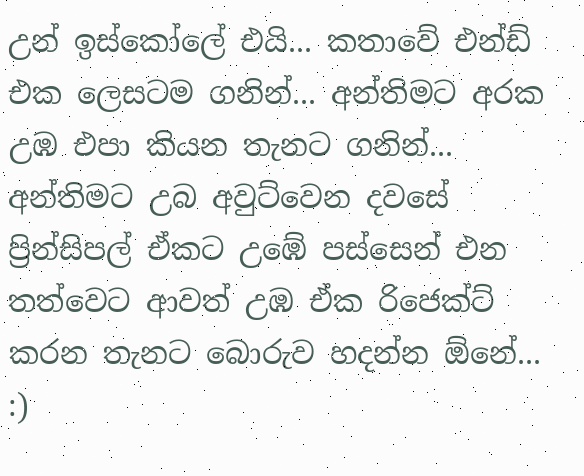උන් ඉස්කෝලේ එයි... කතාවේ එන්ඩ් එක ලෙසටම ගනින්... අන්තිමට අරක උඹ එපා කියන තැනට ගනින්... අන්තිමට උබ අවුට්වෙන දවසේ ප්‍රින්සිපල් ඒකට උඹේ පස්සෙන් එන තත්වෙට ආවත් උඹ ඒක රිජෙක්ට් කරන තැනට බොරුව හදන්න ඕනේ... :)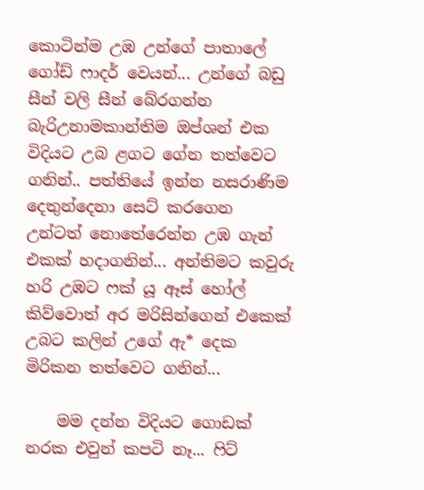කොටින්ම උඹ උන්ගේ පාතාලේ ගෝඩ් ෆාදර් වෙයන්... උන්ගේ බඩු සීන් වලි සීන් බේරගන්න බැරිඋනාමකාන්තිම ඔප්ශන් එක විදියට උබ ළගට ගේන තත්වෙට ගනින්.. පත්තියේ ඉන්න නසරාණිම දෙතුන්දෙනා සෙට් කරගෙන උන්ටත් නොතේරෙන්න උඹ ගැන් එකක් හදාගනින්... අන්තිමට කවුරු හරි උඹට ෆක් යූ ඈස් හෝල් කිව්වොත් අර මරිසින්ගෙන් එකෙක් උබට කලින් උගේ ඇ* දෙක මිරිකන තත්වෙට ගනින්...

    මම දන්න විදියට ගොඩක් නරක එවුන් කපටි නෑ... ෆිට්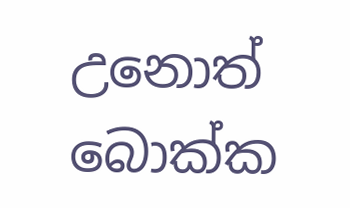උනොත් බොක්ක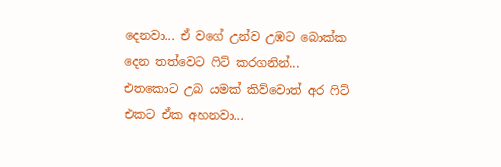දෙනවා... ඒ වගේ උන්ව උඹට බොක්ක දෙන තත්වෙට ෆිට් කරගනින්... එතකොට උබ යමක් කිව්වොත් අර ෆිට් එකට ඒක අහනවා...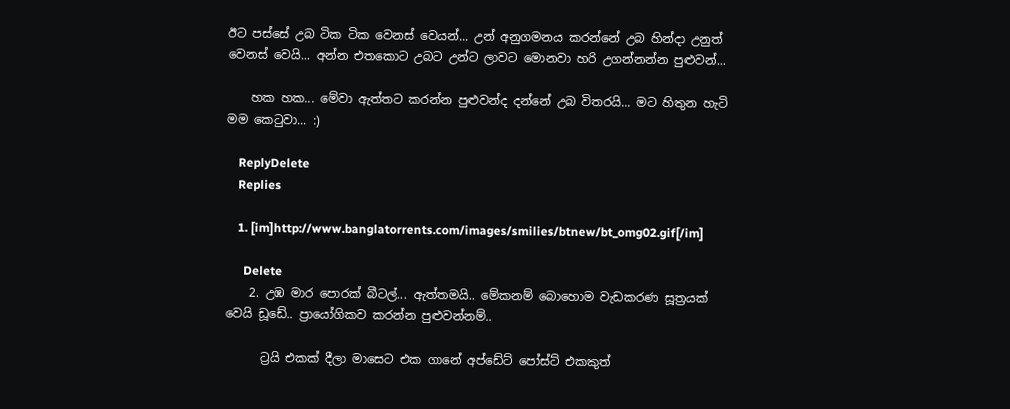ඊට පස්සේ උබ ටික ටික වෙනස් වෙයන්... උන් අනුගමනය කරන්නේ උබ හින්දා උනුත් වෙනස් වෙයි... අන්න එතකොට උබට උන්ට ලාවට මොනවා හරි උගන්නන්න පුළුවන්...

    හක හක... මේවා ඇත්තට කරන්න පුළුවන්ද දන්නේ උබ විතරයි... මට හිතුන හැටි මම කෙටුවා... :)

    ReplyDelete
    Replies

    1. [im]http://www.banglatorrents.com/images/smilies/btnew/bt_omg02.gif[/im]

      Delete
    2. උඹ මාර පොරක් බීටල්... ඇත්තමයි.. මේකනම් බොහොම වැඩකරණ සූත්‍රයක් වෙයි ඩූඩේ.. ප්‍රායෝගිකව කරන්න පුළුවන්නම්..

      ට්‍රයි එකක් දීලා මාසෙට එක ගානේ අප්ඩේට් පෝස්ට් එකකුත්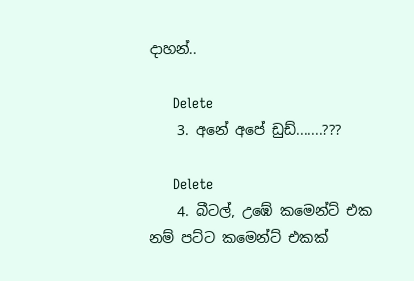දාහන්..

      Delete
    3. අනේ අපේ ඩුඩ්.......???

      Delete
    4. බීටල්, උඹේ කමෙන්ට් එක නම් පට්ට කමෙන්ට් එකක්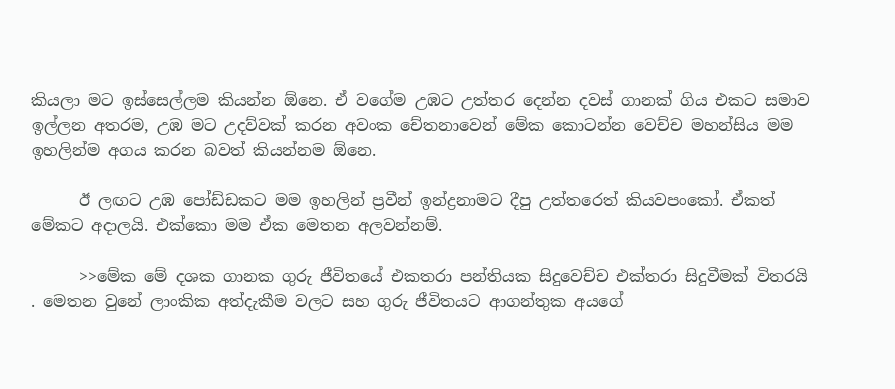කියලා මට ඉස්සෙල්ලම කියන්න ඕනෙ. ඒ වගේම උඹට උත්තර දෙන්න දවස් ගානක් ගිය එකට සමාව ඉල්ලන අතරම, උඹ මට උදව්වක් කරන අවංක චේතනාවෙන් මේක කොටන්න වෙච්ච මහන්සිය මම ඉහලින්ම අගය කරන බවත් කියන්නම ඕනෙ.

      ඊ ලඟට උඹ පෝඩ්ඩකට මම ඉහලින් ප්‍රවීන් ඉන්ද්‍රනාමට දීපු උත්තරෙත් කියවපංකෝ. ඒකත් මේකට අදාලයි. එක්කො මම ඒක මෙතන අලවන්නම්.

      >>මේක මේ දශක ගානක ගුරු ජීවිතයේ එකතරා පන්තියක සිදුවෙච්ච එක්තරා සිදුවීමක් විතරයි . මෙතන වුනේ ලාංකික අත්දැකීම වලට සහ ගුරු ජීවිතයට ආගන්තුක අයගේ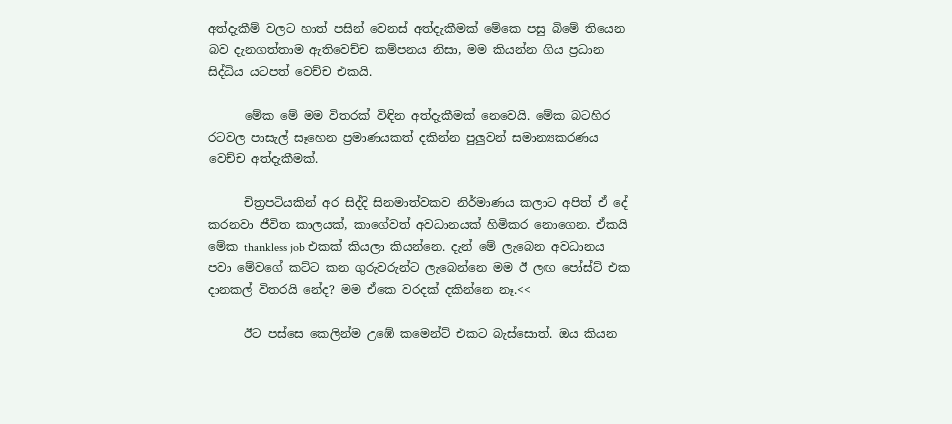අත්දැකීම් වලට හාත් පසින් වෙනස් අත්දැකීමක් මේකෙ පසු බිමේ තියෙන බව දැනගත්තාම ඇතිවෙච්ච කම්පනය නිසා, මම කියන්න ගිය ප්‍රධාන සිද්ධිය යටපත් වෙච්ච එකයි.

      මේක මේ මම විතරක් විඳින අත්දැකීමක් නෙවෙයි. මේක බටහිර රටවල පාසැල් සෑහෙන ප්‍රමාණයකත් දකින්න පුලුවන් සමාන්‍යකරණය වෙච්ච අත්දැකීමක්.

      චිත්‍රපටියකින් අර සිද්දි සිනමාත්වකව නිර්මාණය කලාට අපිත් ඒ දේ කරනවා ජීවිත කාලයක්, කාගේවත් අවධානයක් හිමිකර නොගෙන. ඒකයි මේක thankless job එකක් කියලා කියන්නෙ. දැන් මේ ලැබෙන අවධානය පවා මේවගේ කට්ට කන ගුරුවරුන්ට ලැබෙන්නෙ මම ඊ ලඟ පෝස්ට් එක දානකල් විතරයි නේද? මම ඒකෙ වරදක් දකින්නෙ නෑ.<<

      ඊට පස්සෙ කෙලින්ම උඹේ කමෙන්ට් එකට බැස්සොත්. ඔය කියන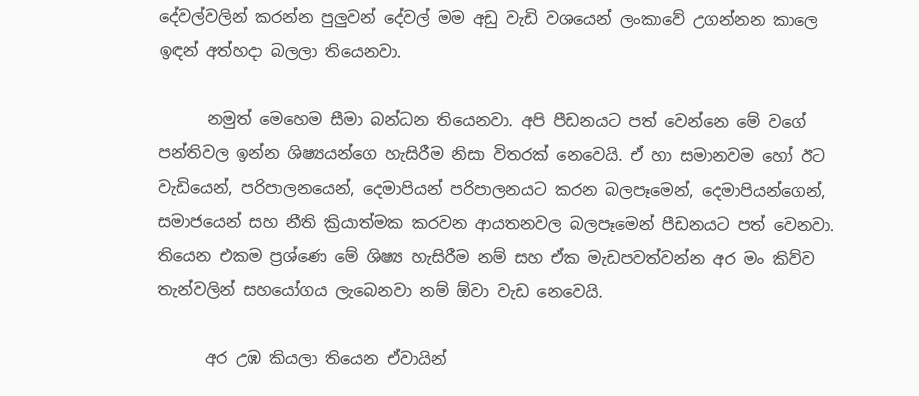දේවල්වලින් කරන්න පුලුවන් දේවල් මම අඩු වැඩි වශයෙන් ලංකාවේ උගන්නන කාලෙ ඉඳන් අත්හදා බලලා තියෙනවා.

      නමුත් මෙහෙම සීමා බන්ධන තියෙනවා. අපි පීඩනයට පත් වෙන්නෙ මේ වගේ පන්තිවල ඉන්න ශිෂ්‍යයන්ගෙ හැසිරීම නිසා විතරක් නෙවෙයි. ඒ හා සමානවම හෝ ඊට වැඩියෙන්, පරිපාලනයෙන්, දෙමාපියන් පරිපාලනයට කරන බලපෑමෙන්, දෙමාපියන්ගෙන්, සමාජයෙන් සහ නීති ක්‍රියාත්මක කරවන ආයතනවල බලපෑමෙන් පීඩනයට පත් වෙනවා. තියෙන එකම ප්‍රශ්ණෙ මේ ශිෂ්‍ය හැසිරීම නම් සහ ඒක මැඩපවත්වන්න අර මං කිව්ව තැන්වලින් සහයෝගය ලැබෙනවා නම් ඕවා වැඩ නෙවෙයි.

      අර උඹ කියලා තියෙන ඒවායින්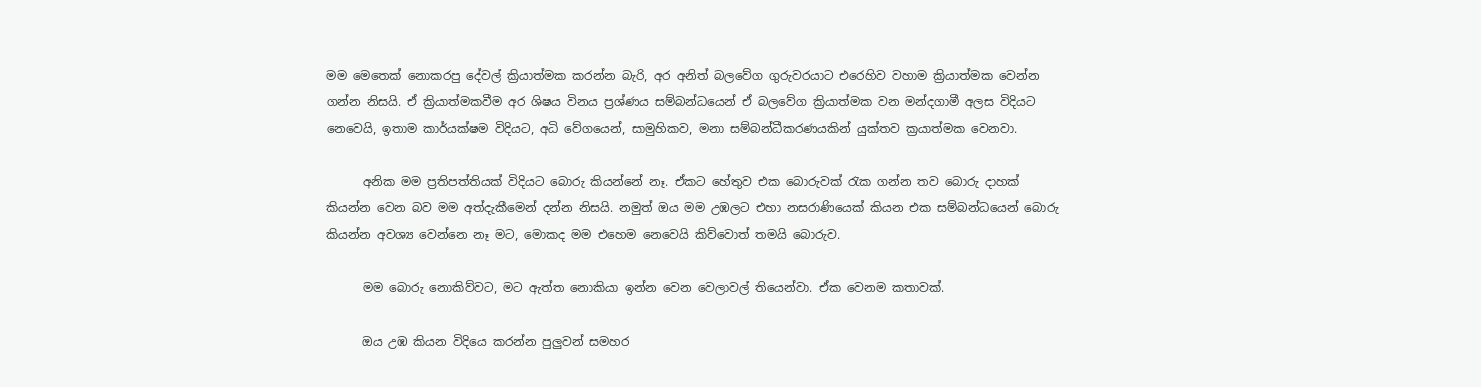මම මෙතෙක් නොකරපු දේවල් ක්‍රියාත්මක කරන්න බැරි, අර අනිත් බලවේග ගුරුවරයාට එරෙහිව වහාම ක්‍රියාත්මක වෙන්න ගන්න නිසයි. ඒ ක්‍රියාත්මකවීම අර ශිෂය විනය ප්‍රශ්ණය සම්බන්ධයෙන් ඒ බලවේග ක්‍රියාත්මක වන මන්දගාමී අලස විදියට නෙවෙයි, ඉතාම කාර්යක්ෂම විදියට, අධි වේගයෙන්, සාමුහිකව, මනා සම්බන්ධීකරණයකින් යුක්තව ක්‍රයාත්මක වෙනවා.

      අනික මම ප්‍රතිපත්තියක් විදියට බොරු කියන්නේ නෑ. ඒකට හේතුව එක බොරුවක් ‍රැක ගන්න තව බොරු දාහක් කියන්න වෙන බව මම අත්දැකීමෙන් දන්න නිසයි. නමුත් ඔය මම උඹලට එහා නසරාණියෙක් කියන එක සම්බන්ධයෙන් බොරු කියන්න අවශ්‍ය වෙන්නෙ නෑ මට, මොකද මම එහෙම නෙවෙයි කිව්වොත් තමයි බොරුව.

      මම බොරු නොකිව්වට, මට ඇත්ත නොකියා ඉන්න වෙන වෙලාවල් තියෙන්වා. ඒක වෙනම කතාවක්.

      ඔය උඹ කියන විදියෙ කරන්න පුලුවන් සමහර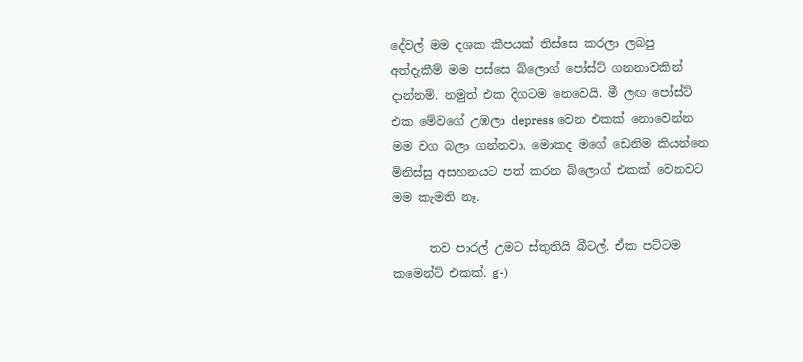දේවල් මම දශක කීපයක් තිස්සෙ කරලා ලබපු අත්දැකීම් මම පස්සෙ බ්ලොග් පෝස්ට් ගනනාවකින් දාන්නම්. නමුත් එක දිගටම නෙවෙයි. මී ලඟ පෝස්ට් එක මේවගේ උඹලා depress වෙන එකක් නොවෙන්න මම වග බලා ගන්නවා. මොකද මගේ ඩෙනිම කියන්නෙ මිනිස්සු අසහනයට පත් කරන බ්ලොග් එකක් වෙනවට මම කැමති නෑ.

      තව පාරල් උමට ස්තුතියි බීටල්. ඒක පට්ටම කමෙන්ට් එකක්. g-)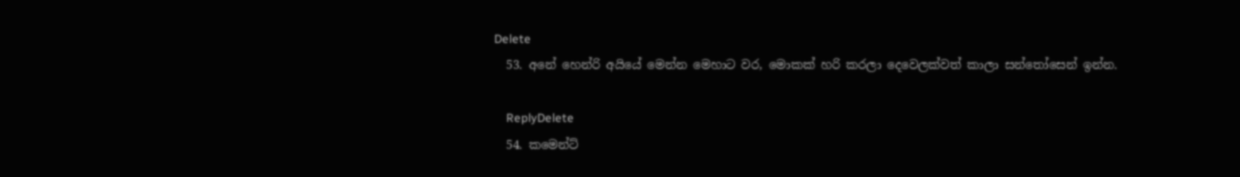Delete
  53. අනේ හෙන්රි අයියේ මෙන්න මෙහාට වර, මොකක් හරි කරලා දෙවෙලක්වත් කාලා සන්තෝසෙන් ඉන්න.

    ReplyDelete
  54. කමෙන්ට්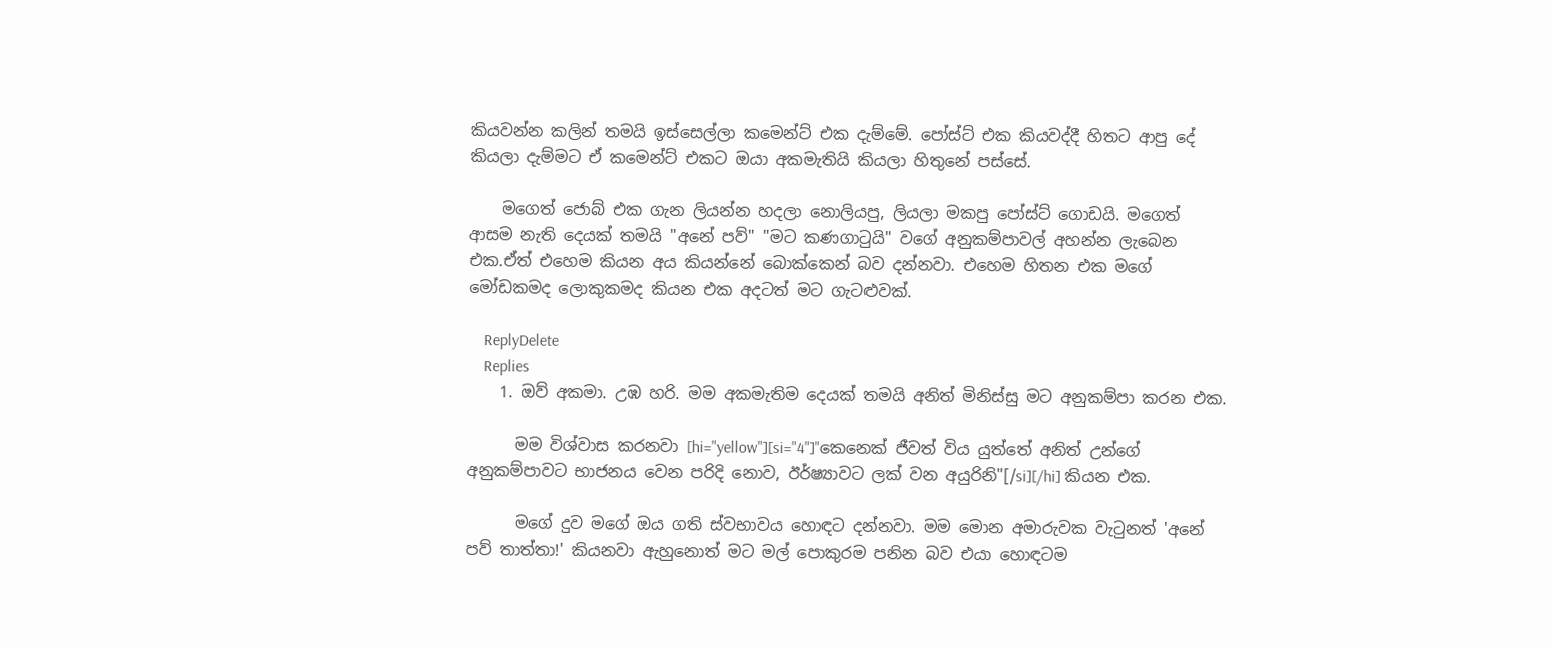කියවන්න කලින් තමයි ඉස්සෙල්ලා කමෙන්ට් එක දැම්මේ. පෝස්ට් එක කියවද්දී හිතට ආපු දේ කියලා දැම්මට ඒ කමෙන්ට් එකට ඔයා අකමැතියි කියලා හිතුනේ පස්සේ.

    මගෙත් ජොබ් එක ගැන ලියන්න හදලා නොලියපු, ලියලා මකපු පෝස්ට් ගොඩයි. මගෙත් ආසම නැති දෙයක් තමයි "අනේ පව්" "මට කණගාටුයි" වගේ අනුකම්පාවල් අහන්න ලැබෙන එක.ඒත් එහෙම කියන අය කියන්නේ බොක්කෙන් බව දන්නවා. එහෙම හිතන එක මගේ මෝඩකමද ලොකුකමද කියන එක අදටත් මට ගැටළුවක්.

    ReplyDelete
    Replies
    1. ඔව් අකමා. උඹ හරි. මම අකමැතිම දෙයක් තමයි අනිත් මිනිස්සු මට අනුකම්පා කරන එක.

      මම විශ්වාස කරනවා [hi="yellow"][si="4"]"කෙනෙක් ජීවත් විය යුත්තේ අනිත් උන්ගේ අනුකම්පාවට භාජනය වෙන පරිදි නොව, ඊර්ෂ්‍යාවට ලක් වන අයුරිනි"[/si][/hi] කියන එක.

      මගේ දුව මගේ ඔය ගති ස්වභාවය හොඳට දන්නවා. මම මොන අමාරුවක වැ‍ටුනත් 'අනේ පව් තාත්තා!' කියනවා ඇහුනොත් මට මල් පොකුරම පනින බව එයා හොඳටම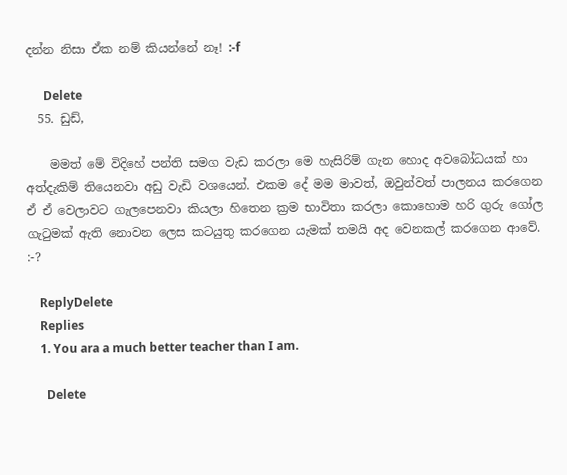දන්න නිසා ඒක නම් කියන්නේ නෑ! :-f

      Delete
  55. ඩුඩ්,

    මමත් මේ විදිහේ පන්ති සමග වැඩ කරලා මෙ හැසිරිම් ගැන හොද අවබෝධයක් හා අත්දැකිම් තියෙනවා අඩු වැඩි වශයෙන්. එකම දේ මම මාවත්, ඔවුන්වත් පාලනය කරගෙන ඒ ඒ වෙලාවට ගැලපෙනවා කියලා හිතෙන ක්‍රම භාවිතා කරලා කොහොම හරි ගුරු ගෝල ගැ‍ටුමක් ඇති නොවන ලෙස කටයුතු කරගෙන යැමක් තමයි අද වෙනකල් කරගෙන ආවේ. :-?

    ReplyDelete
    Replies
    1. You ara a much better teacher than I am.

      Delete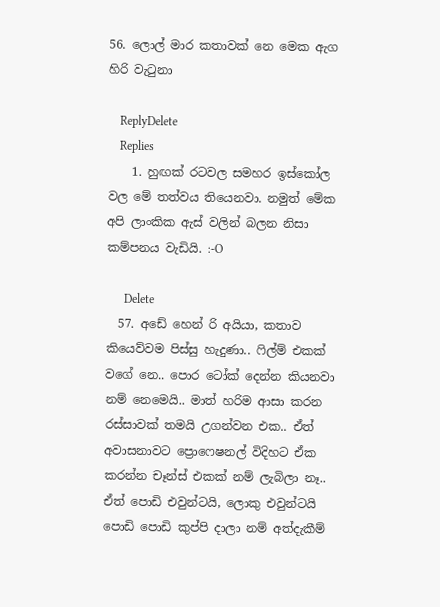56. ලොල් මාර කතාවක් නෙ මෙක ඇග හිරි වැටුනා

    ReplyDelete
    Replies
    1. හුඟක් රටවල සමහර ඉස්කෝල වල මේ තත්වය තියෙනවා. නමුත් මේක අපි ලාංකික ඇස් වලින් බලන නිසා කම්පනය වැඩියි. :-O

      Delete
  57. අඩේ හෙන් රි අයියා, කතාව කියෙව්වම පිස්සු හැදුණා.. ෆිල්ම් එකක් වගේ නෙ.. පොර ටෝක් දෙන්න කියනවා නම් නෙමෙයි.. මාත් හරිම ආසා කරන රස්සාවක් තමයි උගන්වන එක.. ඒත් අවාසනාවට ප්‍රොෆෙෂනල් විදිහට ඒක කරන්න චෑන්ස් එකක් නම් ලැබිලා නෑ.. ඒත් පොඩි එවුන්ටයි, ලොකු එවුන්ටයි පොඩි පොඩි කුප්පි දාලා නම් අත්දැකීම්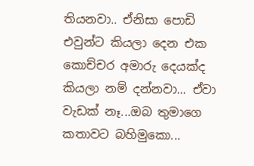තියනවා.. ඒනිසා පොඩි එවුන්ට කියලා දෙන එක කොච්චර අමාරු දෙයක්ද කියලා නම් දන්නවා... ඒවා වැඩක් නෑ...ඔබ තුමාගෙ කතාවට බහිමුකො...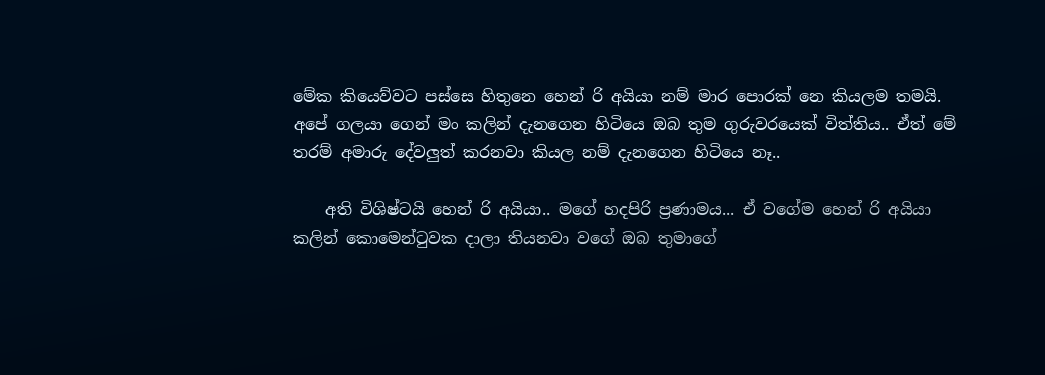මේක කියෙව්වට පස්සෙ හිතුනෙ හෙන් රි අයියා නම් මාර පොරක් නෙ කියලම තමයි. අපේ ගලයා ගෙන් මං කලින් දැනගෙන හිටියෙ ඔබ තුම ගුරුවරයෙක් විත්තිය.. ඒත් මේ තරම් අමාරු දේවලුත් කරනවා කියල නම් දැනගෙන හිටියෙ නෑ..

    අති විශිෂ්ටයි හෙන් රි අයියා.. මගේ හදපිරි ප්‍රණාමය... ඒ වගේම හෙන් රි අයියා කලින් කොමෙන්ටුවක දාලා තියනවා වගේ ඔබ තුමාගේ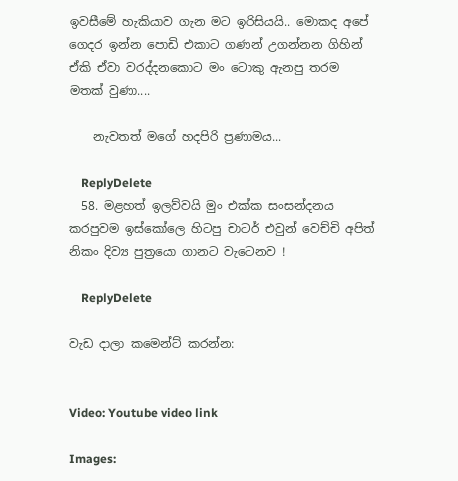ඉවසීමේ හැකියාව ගැන මට ඉරිසියයි.. මොකද අපේ ගෙදර ඉන්න පොඩි එකාට ගණන් උගන්නන ගිහින් ඒකි ඒවා වරද්දනකොට මං ටොකු ඇනපු තරම මතක් වුණා....

    නැවතත් මගේ හදපිරි ප්‍රණාමය...

    ReplyDelete
  58. මළහත් ඉලව්වයි මුං එක්ක සංසන්දනය කරපුවම ඉස්කෝලෙ හිටපු චාටර් එවුන් වෙච්චි අපිත් නිකං දිව්‍ය පුත්‍රයො ගානට වැටෙනව !

    ReplyDelete

වැඩ දාලා කමෙන්ට් කරන්න:


Video: Youtube video link

Images: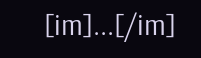[im]...[/im]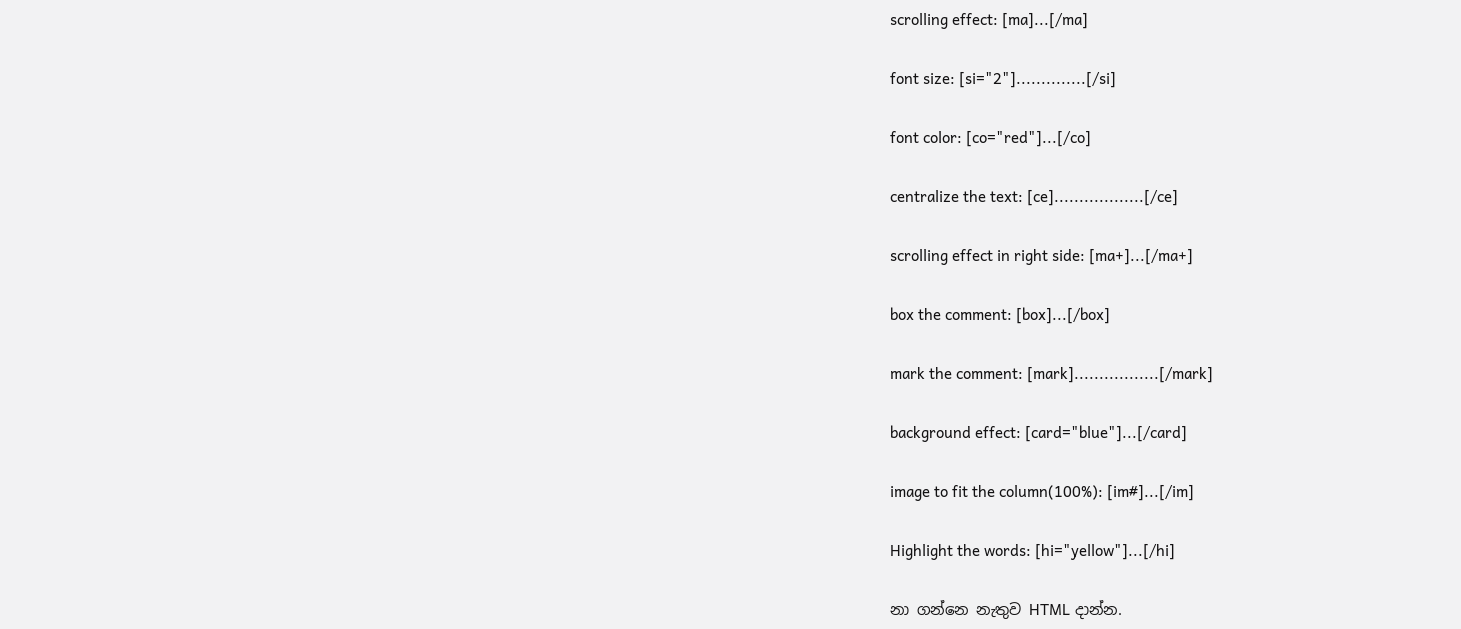scrolling effect: [ma]...[/ma]

font size: [si="2"]..............[/si]

font color: [co="red"]...[/co]

centralize the text: [ce]..................[/ce]

scrolling effect in right side: [ma+]...[/ma+]

box the comment: [box]...[/box]

mark the comment: [mark].................[/mark]

background effect: [card="blue"]...[/card]

image to fit the column(100%): [im#]...[/im]

Highlight the words: [hi="yellow"]...[/hi]

නා ගන්නෙ නැතුව HTML දාන්න.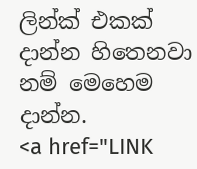ලින්ක් එකක් දාන්න හිතෙනවා නම් මෙහෙම දාන්න.
<a href="LINK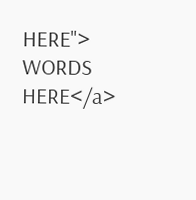HERE"> WORDS HERE</a>